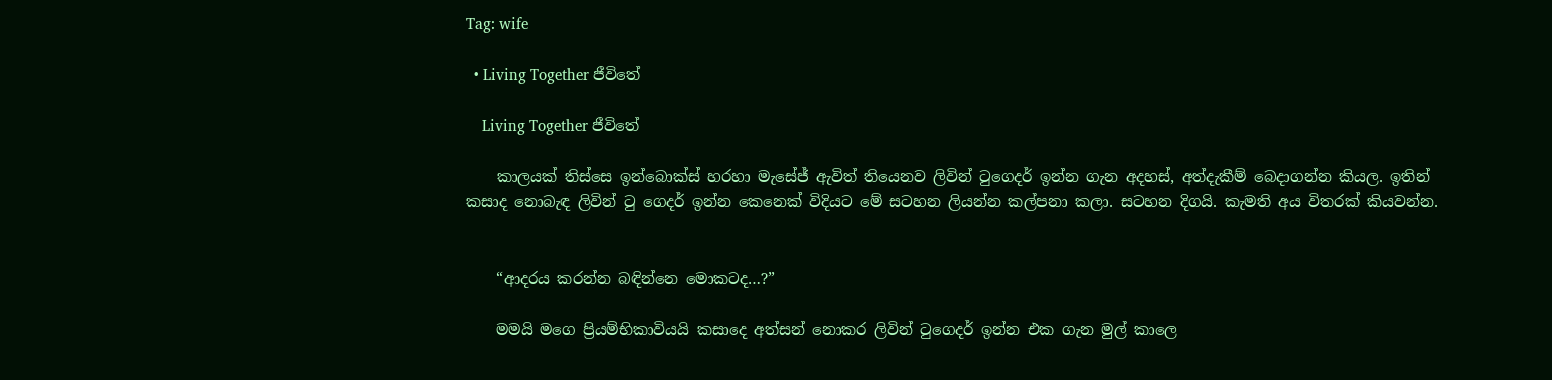Tag: wife

  • Living Together ජීවිතේ

    Living Together ජීවිතේ

    කාලයක් තිස්සෙ ඉන්බොක්ස් හරහා මැසේජ් ඇවිත් තියෙනව ලිවින් ටුගෙදර් ඉන්න ගැන අදහස්, අත්දැකීම් බෙදාගන්න කියල. ඉතින් කසාද නොබැඳ ලිවින් ටු ගෙදර් ඉන්න කෙනෙක් විදියට මේ සටහන ලියන්න කල්පනා කලා. සටහන දිගයි. කැමති අය විතරක් කියවන්න.


    “ආදරය කරන්න බඳින්නෙ මොකටද…?”

    මමයි මගෙ ප්‍රියම්භිකාවියයි කසාදෙ අත්සන් නොකර ලිවින් ටුගෙදර් ඉන්න එක ගැන මුල් කාලෙ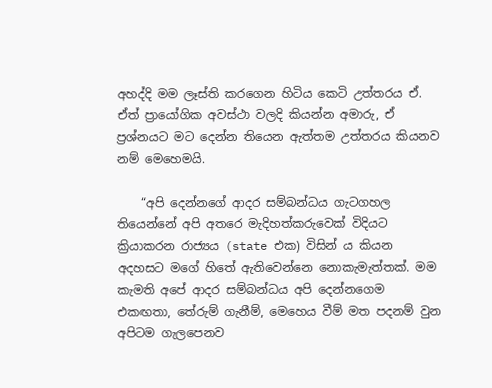අහද්දි මම ලෑස්ති කරගෙන හිටිය කෙටි උත්තරය ඒ. ඒත් ප්‍රායෝගික අවස්ථා වලදි කියන්න අමාරු, ඒ ප්‍රශ්නයට මට දෙන්න තියෙන ඇත්තම උත්තරය කියනව නම් මෙහෙමයි.

    “අපි දෙන්නගේ ආදර සම්බන්ධය ගැටගහල තියෙන්නේ අපි අතරෙ මැදිහත්කරුවෙක් විදියට ක්‍රියාකරන රාජ්‍යය (state එක) විසින් ය කියන අදහසට මගේ හිතේ ඇතිවෙන්නෙ නොකැමැත්තක්. මම කැමති අපේ ආදර සම්බන්ධය අපි දෙන්නගෙම එකඟතා, තේරුම් ගැනීම්, මෙහෙය වීම් මත පදනම් වුන අපිටම ගැලපෙනව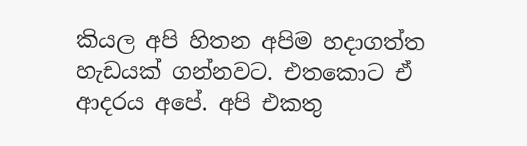කියල අපි හිතන අපිම හදාගත්ත හැඩයක් ගන්නවට. එතකොට ඒ ආදරය අපේ. අපි එකතු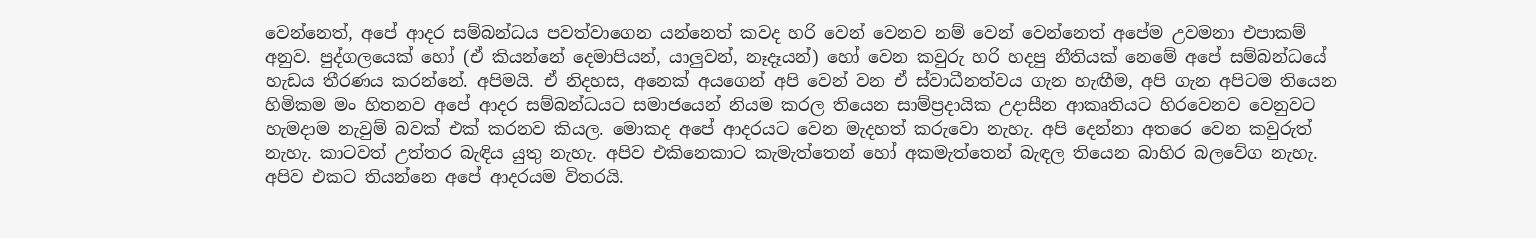වෙන්නෙත්, අපේ ආදර සම්බන්ධය පවත්වාගෙන යන්නෙත් කවද හරි වෙන් වෙනව නම් වෙන් වෙන්නෙත් අපේම උවමනා එපාකම් අනුව. පුද්ගලයෙක් හෝ (ඒ කියන්නේ දෙමාපියන්, යාලුවන්, නෑදෑයන්) හෝ වෙන කවුරු හරි හදපු නීතියක් නෙමේ අපේ සම්බන්ධයේ හැඩය තීරණය කරන්නේ. අපිමයි. ඒ නිදහස, අනෙක් අයගෙන් අපි වෙන් වන ඒ ස්වාධීනත්වය ගැන හැඟීම, අපි ගැන අපිටම තියෙන හිමිකම මං හිතනව අපේ ආදර සම්බන්ධයට සමාජයෙන් නියම කරල තියෙන සාම්ප්‍රදායික උදාසීන ආකෘතියට හිරවෙනව වෙනුවට හැමදාම නැවුම් බවක් එක් කරනව කියල. මොකද අපේ ආදරයට වෙන මැදහත් කරුවො නැහැ. අපි දෙන්නා අතරෙ වෙන කවුරුත් නැහැ. කාටවත් උත්තර බැඳිය යුතු නැහැ. අපිව එකිනෙකාට කැමැත්තෙන් හෝ අකමැත්තෙන් බැඳල තියෙන බාහිර බලවේග නැහැ. අපිව එකට තියන්නෙ අපේ ආදරයම විතරයි.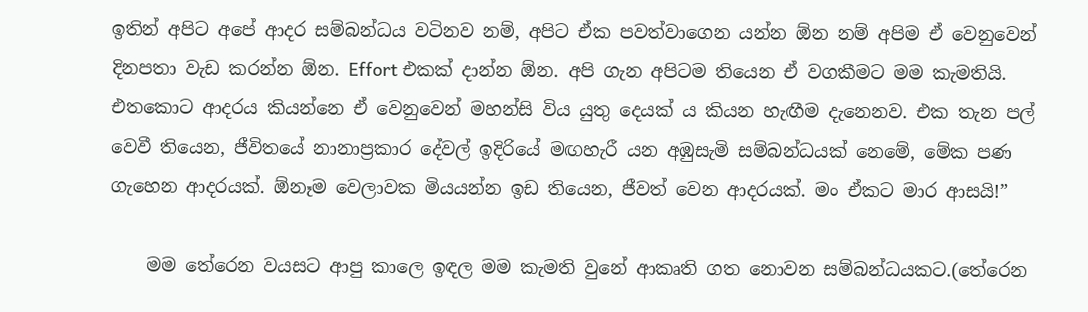ඉතින් අපිට අපේ ආදර සම්බන්ධය වටිනව නම්, අපිට ඒක පවත්වාගෙන යන්න ඕන නම් අපිම ඒ වෙනුවෙන් දිනපතා වැඩ කරන්න ඕන. Effort එකක් දාන්න ඕන. අපි ගැන අපිටම තියෙන ඒ වගකීමට මම කැමතියි. එතකොට ආදරය කියන්නෙ ඒ වෙනුවෙන් මහන්සි විය යුතු දෙයක් ය කියන හැඟීම දැනෙනව. එක තැන පල් වෙවී තියෙන, ජීවිතයේ නානාප්‍රකාර දේවල් ඉදිරියේ මඟහැරී යන අඹුසැමි සම්බන්ධයක් නෙමේ, මේක පණ ගැහෙන ආදරයක්. ඕනෑම වෙලාවක මියයන්න ඉඩ තියෙන, ජීවත් වෙන ආදරයක්. මං ඒකට මාර ආසයි!”

    මම තේරෙන වයසට ආපු කාලෙ ඉඳල මම කැමති වුනේ ආකෘති ගත නොවන සම්බන්ධයකට.(තේරෙන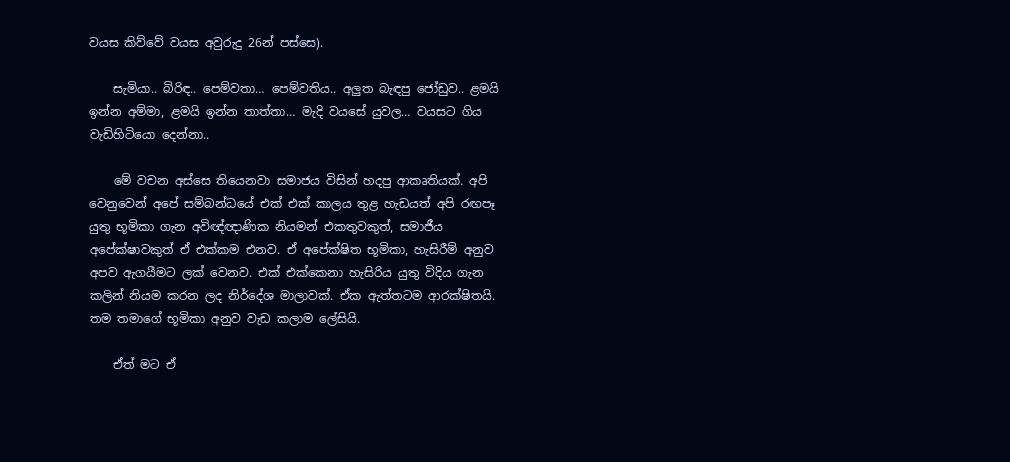වයස කිව්වේ වයස අවුරුදු 26න් පස්සෙ).

    සැමියා.. බිරිඳ.. පෙම්වතා… පෙම්වතිය.. අලුත බැඳපු ජෝඩුව.. ළමයි ඉන්න අම්මා, ළමයි ඉන්න තාත්තා… මැදි වයසේ යුවල… වයසට ගිය වැඩිහිටියො දෙන්නා..

    මේ වචන අස්සෙ තියෙනවා සමාජය විසින් හදපු ආකෘතියක්. අපි වෙනුවෙන් අපේ සම්බන්ධයේ එක් එක් කාලය තුළ හැඩයත් අපි රඟපෑ යුතු භූමිකා ගැන අවිඥ්ඥාණික නියමන් එකතුවකුත්, සමාජීය අපේක්ෂාවකුත් ඒ එක්කම එනව. ඒ අපේක්ෂිත භූමිකා, හැසිරීම් අනුව අපව ඇගයීමට ලක් වෙනව. එක් එක්කෙනා හැසිරිය යුතු විදිය ගැන කලින් නියම කරන ලද නිර්දේශ මාලාවක්. ඒක ඇත්තටම ආරක්ෂිතයි. තම තමාගේ භූමිකා අනුව වැඩ කලාම ලේසියි.

    ඒත් මට ඒ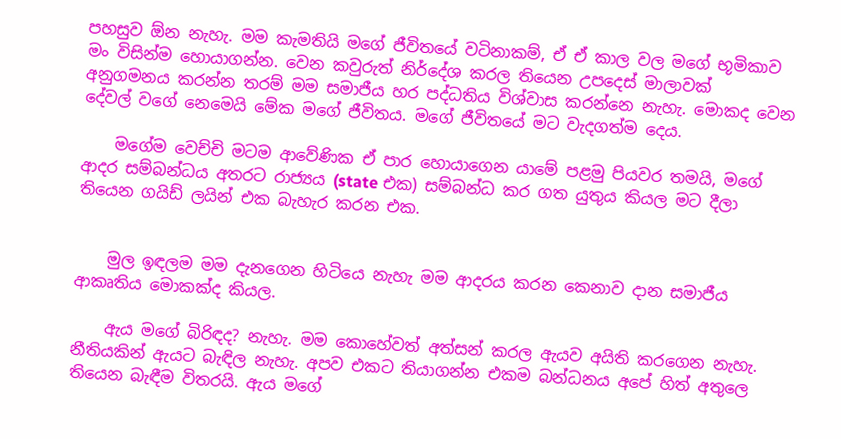පහසුව ඕන නැහැ. මම කැමතියි මගේ ජීවිතයේ වටිනාකම්, ඒ ඒ කාල වල මගේ භූමිකාව මං විසින්ම හොයාගන්න. වෙන කවුරුත් නිර්දේශ කරල තියෙන උපදෙස් මාලාවක් අනුගමනය කරන්න තරම් මම සමාජීය හර පද්ධතිය විශ්වාස කරන්නෙ නැහැ. මොකද වෙන දේවල් වගේ නෙමෙයි මේක මගේ ජීවිතය. මගේ ජීවිතයේ මට වැදගත්ම දෙය.

    මගේම වෙච්චි මටම ආවේණික ඒ පාර හොයාගෙන යාමේ පළමු පියවර තමයි, මගේ ආදර සම්බන්ධය අතරට රාජ්‍යය (state එක) සම්බන්ධ කර ගත යුතුය කියල මට දීලා තියෙන ගයිඩ් ලයින් එක බැහැර කරන එක.


    මුල ඉඳලම මම දැනගෙන හිටියෙ නැහැ මම ආදරය කරන කෙනාව දාන සමාජීය ආකෘතිය මොකක්ද කියල.

    ඇය මගේ බිරිඳද? නැහැ. මම කොහේවත් අත්සන් කරල ඇයව අයිති කරගෙන නැහැ. නීතියකින් ඇයට බැඳිල නැහැ. අපව එකට තියාගන්න එකම බන්ධනය අපේ හිත් අතුලෙ තියෙන බැඳීම විතරයි. ඇය මගේ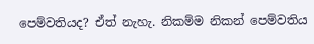පෙම්වතියද? ඒත් නැහැ. නිකම්ම නිකන් පෙම්වතිය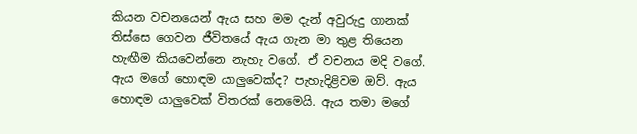කියන වචනයෙන් ඇය සහ මම දැන් අවුරුදු ගානක් තිස්සෙ ගෙවන ජීවිතයේ ඇය ගැන මා තුළ තියෙන හැඟීම කියවෙන්නෙ නැහැ වගේ. ඒ වචනය මදි වගේ. ඇය මගේ හොඳම යාලුවෙක්ද? පැහැදිළිවම ඔව්. ඇය හොඳම යාලුවෙක් විතරක් නෙමෙයි. ඇය තමා මගේ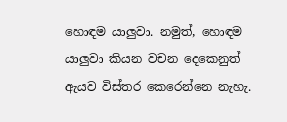හොඳම යාලුවා. නමුත්, හොඳම යාලුවා කියන වචන දෙකෙනුත් ඇයව විස්තර කෙරෙන්නෙ නැහැ.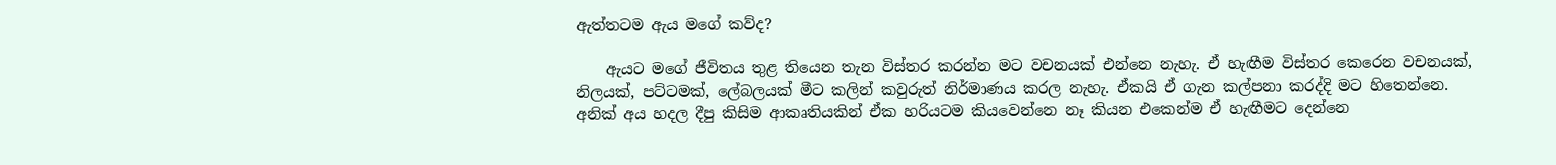ඇත්තටම ඇය මගේ කව්ද?

    ඇයට මගේ ජීවිතය තුළ තියෙන තැන විස්තර කරන්න මට වචනයක් එන්නෙ නැහැ. ඒ හැඟීම විස්තර කෙරෙන වචනයක්, නිලයක්, පට්ටමක්, ලේබලයක් මීට කලින් කවුරුත් නිර්මාණය කරල නැහැ. ඒකයි ඒ ගැන කල්පනා කරද්දි මට හිතෙන්නෙ. අනික් අය හදල දීපු කිසිම ආකෘතියකින් ඒක හරියටම කියවෙන්නෙ නෑ කියන එකෙන්ම ඒ හැඟීමට දෙන්නෙ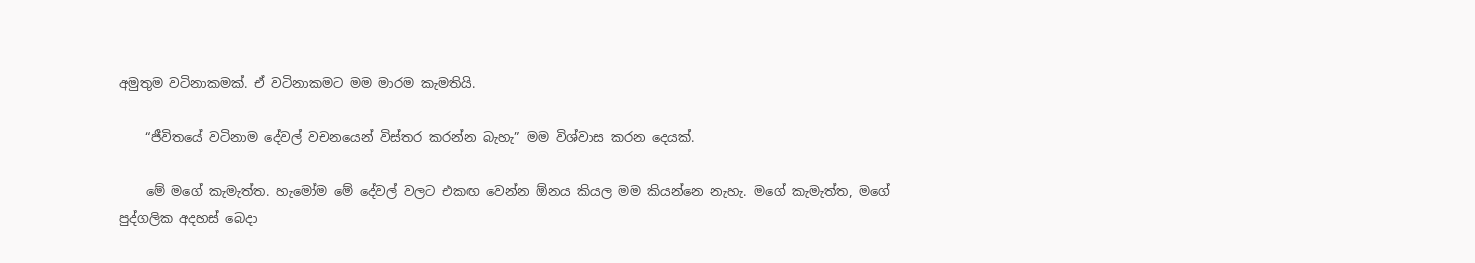අමුතුම වටිනාකමක්. ඒ වටිනාකමට මම මාරම කැමතියි.

    “ජීවිතයේ වටිනාම දේවල් වචනයෙන් විස්තර කරන්න බැහැ” මම විශ්වාස කරන දෙයක්.

    මේ මගේ කැමැත්ත. හැමෝම මේ දේවල් වලට එකඟ වෙන්න ඕනය කියල මම කියන්නෙ නැහැ. මගේ කැමැත්ත, මගේ පුද්ගලික අදහස් බෙදා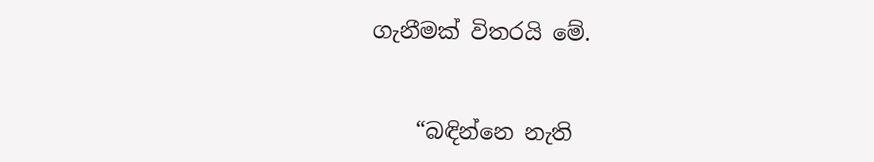ගැනීමක් විතරයි මේ.


    “බඳින්නෙ නැති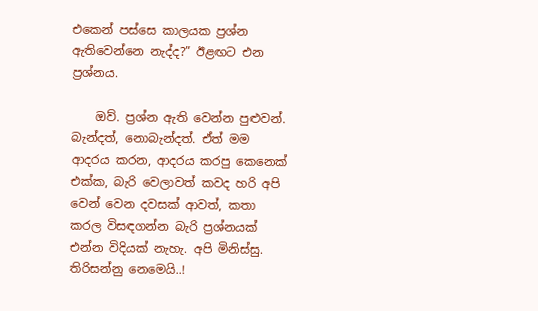එකෙන් පස්සෙ කාලයක ප්‍රශ්න ඇතිවෙන්නෙ නැද්ද?” ඊළඟට එන ප්‍රශ්නය.

    ඔව්. ප්‍රශ්න ඇති වෙන්න පුළුවන්. බැන්දත්, නොබැන්දත්. ඒත් මම ආදරය කරන, ආදරය කරපු කෙනෙක් එක්ක, බැරි වෙලාවත් කවද හරි අපි වෙන් වෙන දවසක් ආවත්, කතා කරල විසඳගන්න බැරි ප්‍රශ්නයක් එන්න විදියක් නැහැ. අපි මිනිස්සු. තිරිසන්නු නෙමෙයි..!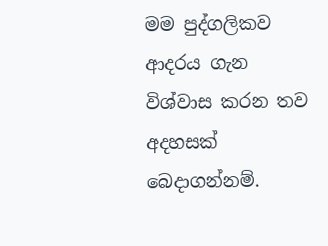මම පුද්ගලිකව ආදරය ගැන විශ්වාස කරන තව අදහසක් බෙදාගන්නම්.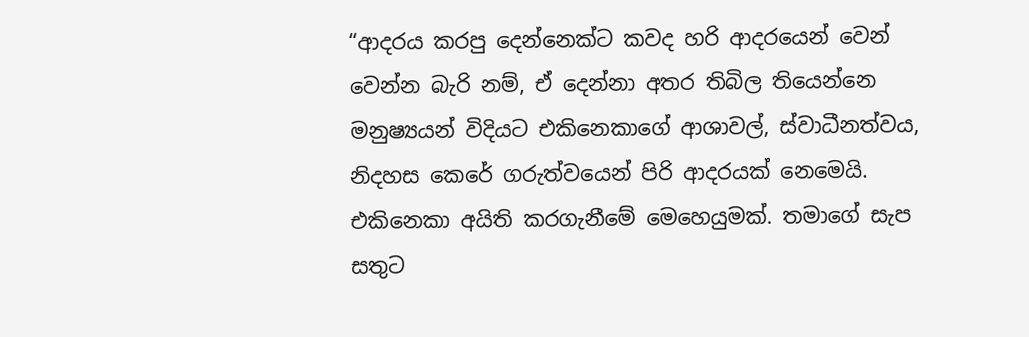“ආදරය කරපු දෙන්නෙක්ට කවද හරි ආදරයෙන් වෙන් වෙන්න බැරි නම්, ඒ දෙන්නා අතර තිබිල තියෙන්නෙ මනුෂ්‍යයන් විදියට එකිනෙකාගේ ආශාවල්, ස්වාධීනත්වය, නිදහස කෙරේ ගරුත්වයෙන් පිරි ආදරයක් නෙමෙයි. එකිනෙකා අයිති කරගැනීමේ මෙහෙයුමක්. තමාගේ සැප සතුට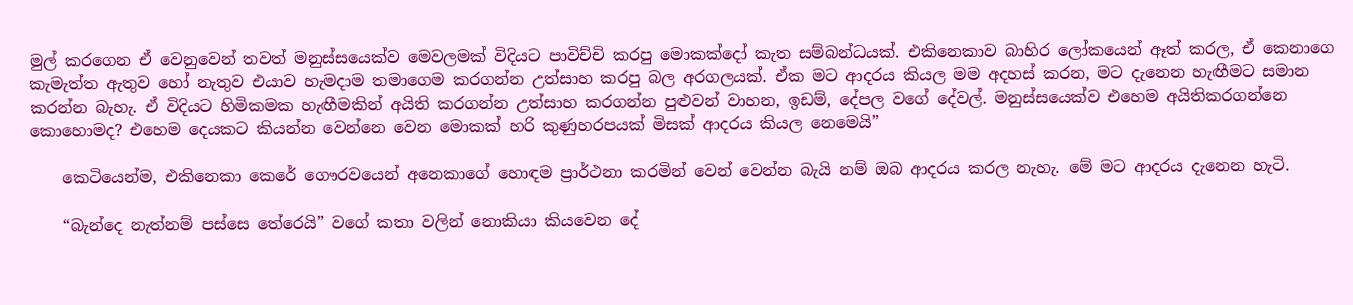මුල් කරගෙන ඒ වෙනුවෙන් තවත් මනුස්සයෙක්ව මෙවලමක් විදියට පාවිච්චි කරපු මොකක්දෝ කැත සම්බන්ධයක්. එකිනෙකාව බාහිර ලෝකයෙන් ඈත් කරල, ඒ කෙනාගෙ කැමැත්ත ඇතුව හෝ නැතුව එයාව හැමදාම තමාගෙම කරගන්න උත්සාහ කරපු බල අරගලයක්. ඒක මට ආදරය කියල මම අදහස් කරන, මට දැනෙන හැඟීමට සමාන කරන්න බැහැ. ඒ විදියට හිමිකමක හැඟීමකින් අයිති කරගන්න උත්සාහ කරගන්න පුළුවන් වාහන, ඉඩම්, දේපල වගේ දේවල්. මනුස්සයෙක්ව එහෙම අයිතිකරගන්නෙ කොහොමද? එහෙම දෙයකට කියන්න වෙන්නෙ වෙන මොකක් හරි කුණුහරපයක් මිසක් ආදරය කියල නෙමෙයි”

    කෙටියෙන්ම, එකිනෙකා කෙරේ ගෞරවයෙන් අනෙකාගේ හොඳම ප්‍රාර්ථනා කරමින් වෙන් වෙන්න බැයි නම් ඔබ ආදරය කරල නැහැ. මේ මට ආදරය දැනෙන හැටි.

    “බැන්දෙ නැත්නම් පස්සෙ තේරෙයි” වගේ කතා වලින් නොකියා කියවෙන දේ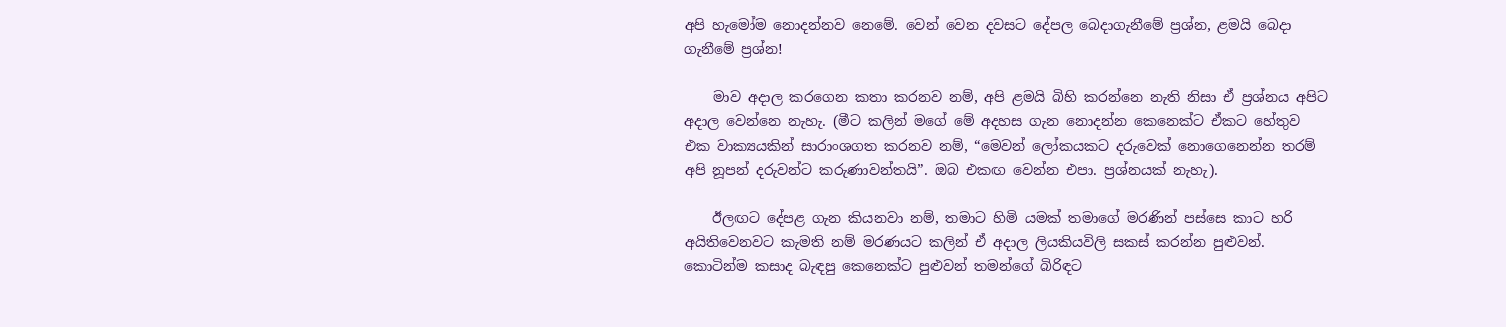අපි හැමෝම නොදන්නව නෙමේ. වෙන් වෙන දවසට දේපල බෙදාගැනීමේ ප්‍රශ්න, ළමයි බෙදා ගැනීමේ ප්‍රශ්න!

    මාව අදාල කරගෙන කතා කරනව නම්, අපි ළමයි බිහි කරන්නෙ නැති නිසා ඒ ප්‍රශ්නය අපිට අදාල වෙන්නෙ නැහැ. (මීට කලින් මගේ මේ අදහස ගැන නොදන්න කෙනෙක්ට ඒකට හේතුව එක වාක්‍යයකින් සාරාංශගත කරනව නම්, “මෙවන් ලෝකයකට දරුවෙක් නොගෙනෙන්න තරම් අපි නූපන් දරුවන්ට කරුණාවන්තයි”. ඔබ එකඟ වෙන්න එපා. ප්‍රශ්නයක් නැහැ).

    ඊලඟට දේපළ ගැන කියනවා නම්, තමාට හිමි යමක් තමාගේ මරණින් පස්සෙ කාට හරි අයිතිවෙනවට කැමති නම් මරණයට කලින් ඒ අදාල ලියකියවිලි සකස් කරන්න පුළුවන්. කොටින්ම කසාද බැඳපු කෙනෙක්ට පුළුවන් තමන්ගේ බිරිඳට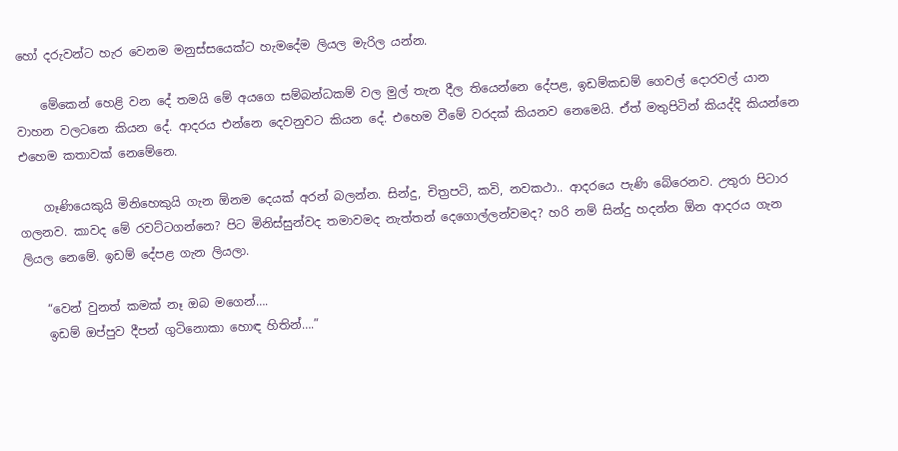හෝ දරුවන්‍ට හැර වෙනම මනුස්සයෙක්‍ට හැමදේම ලියල මැරිල යන්න.

    මේකෙන් හෙළි වන දේ තමයි මේ අයගෙ සම්බන්ධකම් වල මුල් තැන දීල තියෙන්නෙ දේපළ, ඉඩම්කඩම් ගෙවල් දොරවල් යාන වාහන වලටනෙ කියන දේ. ආදරය එන්නෙ දෙවනුවට කියන දේ. එහෙම වීමේ වරදක් කියනව නෙමෙයි. ඒත් මතුපිටින් කියද්දි කියන්නෙ එහෙම කතාවක් නෙමේනෙ.

    ගෑණියෙකුයි මිනිහෙකුයි ගැන ඕනම දෙයක් අරන් බලන්න. සින්දු, චිත්‍රපටි, කවි, නවකථා.. ආදරයෙ පැණි බේරෙනව. උතුරා පිටාර ගලනව. කාවද මේ රවට්ටගන්නෙ? පිට මිනිස්සුන්වද තමාවමද නැත්තන් දෙගොල්ලන්වමද? හරි නම් සින්දු හදන්න ඕන ආදරය ගැන ලියල නෙමේ. ඉඩම් දේපළ ගැන ලියලා.

    “වෙන් වුනත් කමක් නෑ ඔබ මගෙන්….
    ඉඩම් ඔප්පුව දීපන් ගුටිනොකා හොඳ හිතින්….”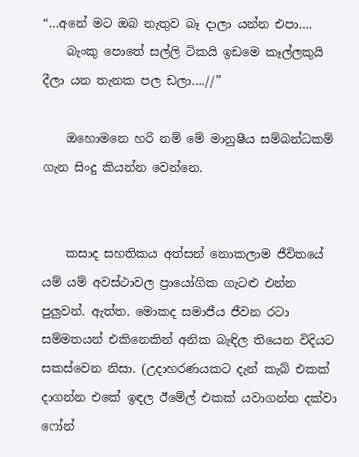“…අනේ මට ඔබ නැතුව බෑ දාලා යන්න එපා….
    බැංකු පොතේ සල්ලි ටිකයි ඉඩමෙ කෑල්ලකුයි දීලා යන තැනක පල ඩලා….//”

    ඔහොමනෙ හරි නම් මේ මානුෂීය සම්බන්ධකම් ගැන සිංදු කියන්න වෙන්නෙ.


    කසාද සහතිකය අත්සන් නොකලාම ජීවිතයේ යම් යම් අවස්ථාවල ප්‍රායෝගික ගැටළු එන්න පුලුවන්. ඇත්ත. මොකද සමාජීය ජීවන රටා සම්මතයන් එකිනෙකින් අනික බැඳිල තියෙන විදියට සකස්වෙන නිසා. (උදාහරණයකට දැන් කැබ් එකක් දාගන්න එකේ ඉඳල ඊමේල් එකක් යවාගන්න දක්වා ෆෝන්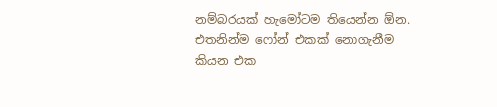නම්බරයක් හැමෝටම තියෙන්න ඕන. එතනින්ම ෆෝන් එකක් නොගැනීම කියන එක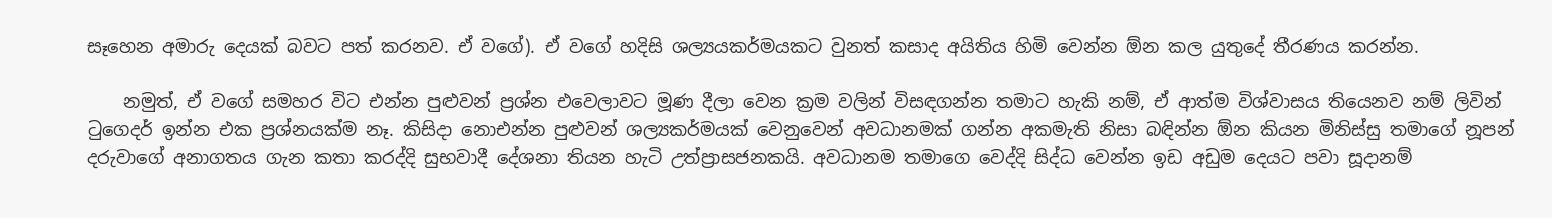සෑහෙන අමාරු දෙයක් බවට පත් කරනව. ඒ වගේ). ඒ වගේ හදිසි ශල්‍යයකර්මයකට වුනත් කසාද අයිතිය හිමි වෙන්න ඕන කල යුතුදේ තීරණය කරන්න.

    නමුත්, ඒ වගේ සමහර විට එන්න පුළුවන් ප්‍රශ්න එවෙලාවට මූණ දීලා වෙන ක්‍රම වලින් විසඳගන්න තමාට හැකි නම්, ඒ ආත්ම විශ්වාසය තියෙනව නම් ලිවින් ටුගෙදර් ඉන්න එක ප්‍රශ්නයක්ම නෑ. කිසිදා නොඑන්න පුළුවන් ශල්‍යකර්මයක් වෙනුවෙන් අවධානමක් ගන්න අකමැති නිසා බඳින්න ඕන කියන මිනිස්සු තමාගේ නූපන් දරුවාගේ අනාගතය ගැන කතා කරද්දි සුභවාදී දේශනා තියන හැටි උත්ප්‍රාසජනකයි. අවධානම තමාගෙ වෙද්දි සිද්ධ වෙන්න ඉඩ අඩුම දෙයට පවා සූදානම්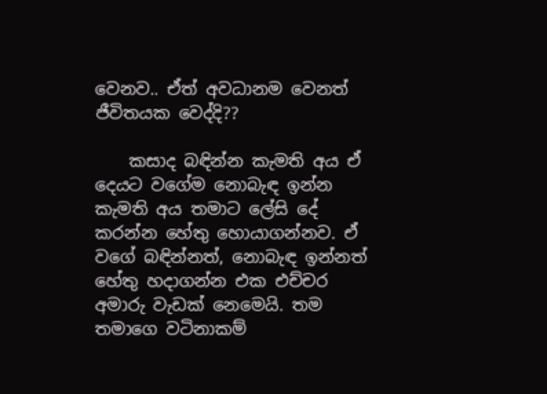වෙනව.. ඒත් අවධානම වෙනත් ජීවිතයක වෙද්දි??

    කසාද බඳින්න කැමති අය ඒ දෙයට වගේම නොබැඳ ඉන්න කැමති අය තමාට ලේසි දේ කරන්න හේතු හොයාගන්නව. ඒ වගේ බඳින්නත්, නොබැඳ ඉන්නත් හේතු හදාගන්න එක එච්චර අමාරු වැඩක් නෙමෙයි. තම තමාගෙ වටිනාකම්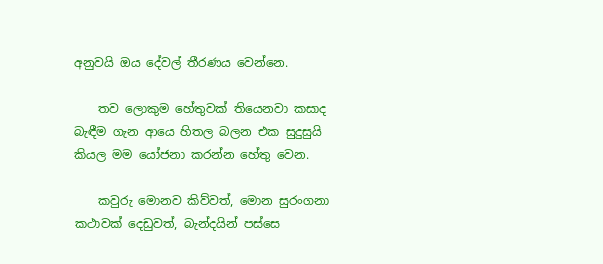අනුවයි ඔය දේවල් තීරණය වෙන්නෙ.

    තව ලොකුම හේතුවක් තියෙනවා කසාද බැඳීම ගැන ආයෙ හිතල බලන එක සුදුසුයි කියල මම යෝජනා කරන්න හේතු වෙන.

    කවුරු මොනව කිව්වත්, මොන සුරංගනා කථාවක් දෙඩුවත්, බැන්දයින් පස්සෙ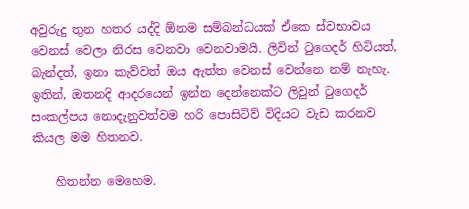අවුරුදු තුන හතර යද්දි ඕනම සම්බන්ධයක් ඒකෙ ස්වභාවය වෙනස් වෙලා නිරස වෙනවා වෙනවාමයි. ලිවින් ටුගෙදර් හිටියත්, බැන්දත්, ඉනා කැව්වත් ඔය ඇත්ත වෙනස් වෙන්නෙ නම් නැහැ. ඉතින්, ඔතනදි ආදරයෙන් ඉන්න දෙන්නෙක්ට ලිවුන් ටුගෙදර් සංකල්පය නොදැනුවත්වම හරි පොසිටිව් විදියට වැඩ කරනව කියල මම හිතනව.

    හිතන්න මෙහෙම.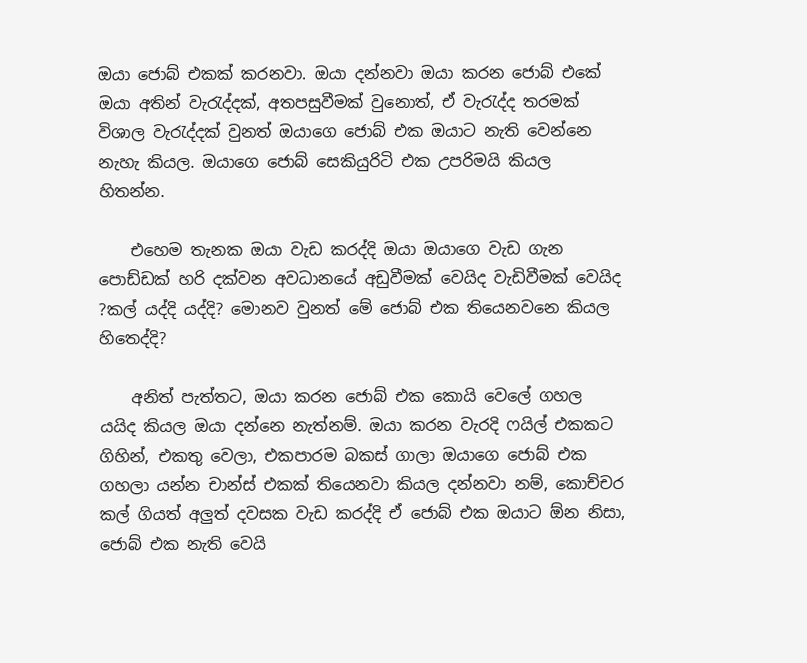ඔයා ජොබ් එකක් කරනවා. ඔයා දන්නවා ඔයා කරන ජොබ් එකේ ඔයා අතින් වැරැද්දක්, අතපසුවීමක් වුනොත්, ඒ වැරැද්ද තරමක් විශාල වැරැද්දක් වුනත් ඔයාගෙ ජොබ් එක ඔයාට නැති වෙන්නෙ නැහැ කියල. ඔයාගෙ ජොබ් සෙකියුරිටි එක උපරිමයි කියල හිතන්න.

    එහෙම තැනක ඔයා වැඩ කරද්දි ඔයා ඔයාගෙ වැඩ ගැන පොඩ්ඩක් හරි දක්වන අවධානයේ අඩුවීමක් වෙයිද වැඩිවීමක් වෙයිද ?කල් යද්දි යද්දි? මොනව වුනත් මේ ජොබ් එක තියෙනවනෙ කියල හිතෙද්දි?

    අනිත් පැත්තට, ඔයා කරන ජොබ් එක කොයි වෙලේ ගහල යයිද කියල ඔයා දන්නෙ නැත්නම්. ඔයා කරන වැරදි ෆයිල් එකකට ගිහින්, එකතු වෙලා, එකපාරම බකස් ගාලා ඔයාගෙ ජොබ් එක ගහලා යන්න චාන්ස් එකක් තියෙනවා කියල දන්නවා නම්, කොච්චර කල් ගියත් අලුත් දවසක වැඩ කරද්දි ඒ ජොබ් එක ඔයාට ඕන නිසා, ජොබ් එක නැති වෙයි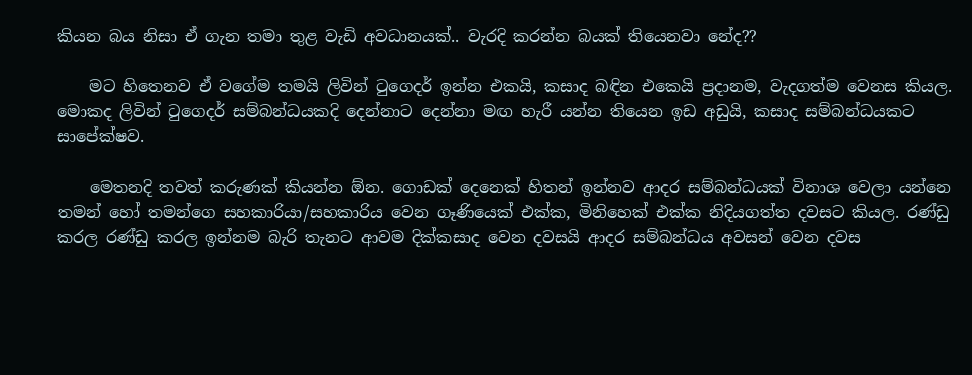කියන බය නිසා ඒ ගැන තමා තුළ වැඩි අවධානයක්.. වැරදි කරන්න බයක් තියෙනවා නේද??

    මට හිතෙනව ඒ වගේම තමයි ලිවින් ටුගෙදර් ඉන්න එකයි, කසාද බඳින එකෙයි ප්‍රදානම, වැදගත්ම වෙනස කියල. මොකද ලිවින් ටුගෙදර් සම්බන්ධයකදි දෙන්නාට දෙන්නා මඟ හැරී යන්න තියෙන ඉඩ අඩුයි, කසාද සම්බන්ධයකට සාපේක්ෂව.

    මෙතනදි තවත් කරුණක් කියන්න ඕන. ගොඩක් දෙනෙක් හිතන් ඉන්නව ආදර සම්බන්ධයක් විනාශ වෙලා යන්නෙ තමන් හෝ තමන්ගෙ සහකාරියා/සහකාරිය වෙන ගෑණියෙක් එක්ක, මිනිහෙක් එක්ක නිදියගත්ත දවසට කියල. රණ්ඩු කරල රණ්ඩු කරල ඉන්නම බැරි තැනට ආවම දික්කසාද වෙන දවසයි ආදර සම්බන්ධය අවසන් වෙන දවස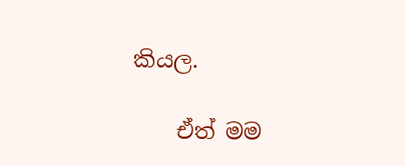කියල.

    ඒත් මම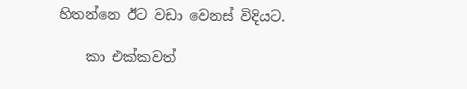හිතන්නෙ ඊට වඩා වෙනස් විදියට.

    කා එක්කවත්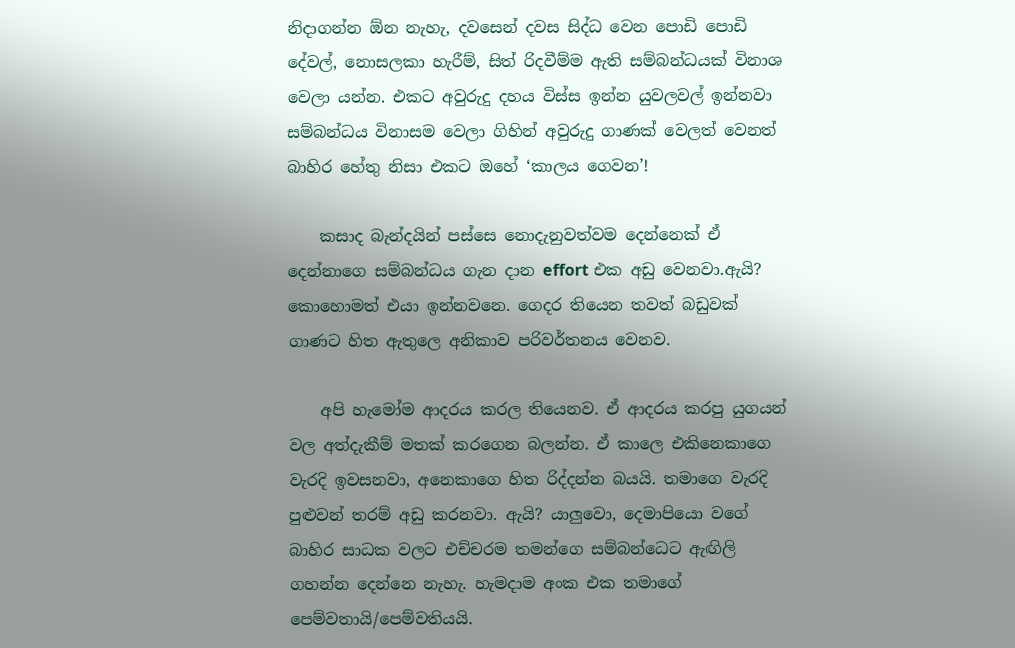නිදාගන්න ඕන නැහැ, දවසෙන් දවස සිද්ධ වෙන පොඩි පොඩි දේවල්, නොසලකා හැරීම්, සිත් රිදවීම්ම ඇති සම්බන්ධයක් විනාශ වෙලා යන්න. එකට අවුරුදු දහය විස්ස ඉන්න යුවලවල් ඉන්නවා සම්බන්ධය විනාසම වෙලා ගිහින් අවුරුදු ගාණක් වෙලත් වෙනත් බාහිර හේතු නිසා එකට ඔහේ ‘කාලය ගෙවන’!

    කසාද බැන්දයින් පස්සෙ නොදැනුවත්වම දෙන්නෙක් ඒ දෙන්නාගෙ සම්බන්ධය ගැන දාන effort එක අඩු වෙනවා.ඇයි? කොහොමත් එයා ඉන්නවනෙ. ගෙදර තියෙන තවත් බඩුවක් ගාණට හිත ඇතුලෙ අනිකාව පරිවර්තනය වෙනව.

    අපි හැමෝම ආදරය කරල තියෙනව. ඒ ආදරය කරපු යුගයන් වල අත්දැකීම් මතක් කරගෙන බලන්න. ඒ කාලෙ එකිනෙකාගෙ වැරදි ඉවසනවා, අනෙකාගෙ හිත රිද්දන්න බයයි. තමාගෙ වැරදි පුළුවන් තරම් අඩු කරනවා. ඇයි? යාලුවො, දෙමාපියො වගේ බාහිර සාධක වලට එච්චරම තමන්ගෙ සම්බන්ධෙට ඇඟිලි ගහන්න දෙන්නෙ නැහැ. හැමදාම අංක එක තමාගේ පෙම්වතායි/පෙම්වතියයි.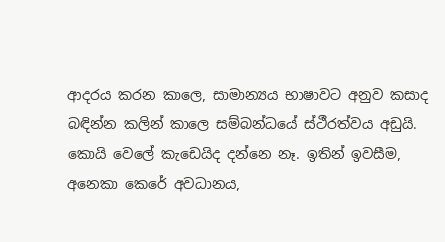ආදරය කරන කාලෙ, සාමාන්‍යය භාෂාවට අනුව කසාද බඳින්න කලින් කාලෙ සම්බන්ධයේ ස්ථීරත්වය අඩුයි. කොයි වෙලේ කැඩෙයිද දන්නෙ නෑ. ඉතින් ඉවසීම, අනෙකා කෙරේ අවධානය,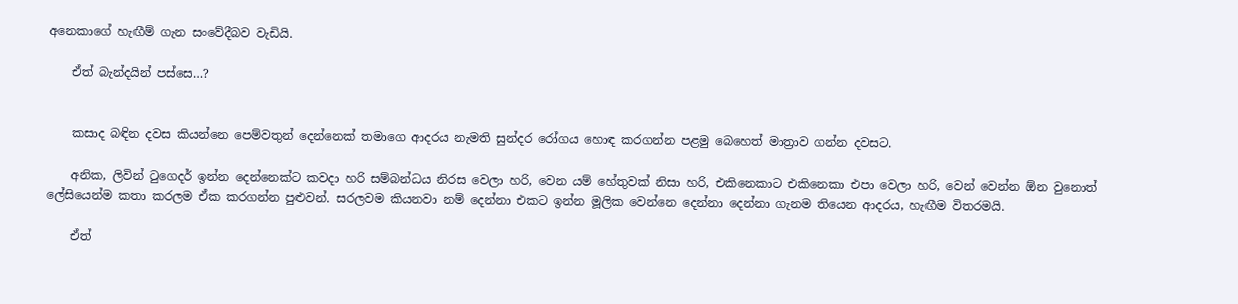අනෙකාගේ හැඟීම් ගැන සංවේදීබව වැඩියි.

    ඒත් බැන්දයින් පස්සෙ…?


    කසාද බඳින දවස කියන්නෙ පෙම්වතුන් දෙන්නෙක් තමාගෙ ආදරය නැමති සුන්දර රෝගය හොඳ කරගන්න පළමු බෙහෙත් මාත්‍රාව ගන්න දවසට.

    අනික, ලිවින් ටුගෙදර් ඉන්න දෙන්නෙක්ට කවදා හරි සම්බන්ධය නිරස වෙලා හරි, වෙන යම් හේතුවක් නිසා හරි, එකිනෙකාට එකිනෙකා එපා වෙලා හරි, වෙන් වෙන්න ඕන වුනොත් ලේසියෙන්ම කතා කරලම ඒක කරගන්න පුළුවන්. සරලවම කියනවා නම් දෙන්නා එකට ඉන්න මූලික වෙන්නෙ දෙන්නා දෙන්නා ගැනම තියෙන ආදරය, හැඟීම විතරමයි.

    ඒත්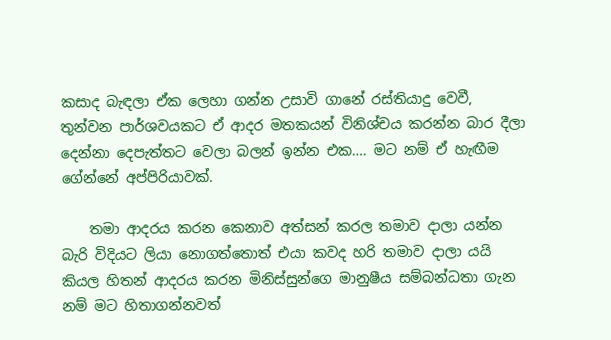කසාද බැඳලා ඒක ලෙහා ගන්න උසාවි ගානේ රස්තියාදු වෙවී, තුන්වන පාර්ශවයකට ඒ ආදර මතකයන් විනිශ්චය කරන්න බාර දීලා දෙන්නා දෙපැත්තට වෙලා බලන් ඉන්න එක…. මට නම් ඒ හැඟීම ගේන්නේ අප්පිරියාවක්.

    තමා ආදරය කරන කෙනාව අත්සන් කරල තමාව දාලා යන්න බැරි විදියට ලියා නොගත්තොත් එයා කවද හරි තමාව දාලා යයි කියල හිතන් ආදරය කරන මිනිස්සුන්ගෙ මානුෂීය සම්බන්ධතා ගැන නම් මට හිතාගන්නවත්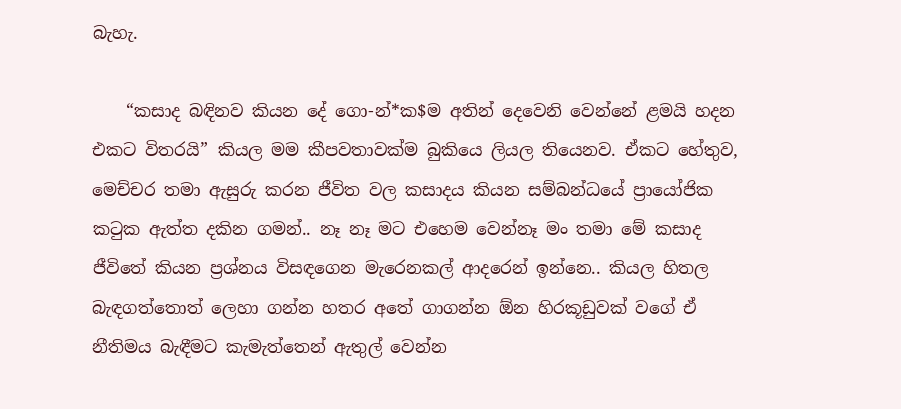බැහැ.

    “කසාද බඳිනව කියන දේ ගො-න්*ක$ම අතින් දෙවෙනි වෙන්නේ ළමයි හදන එකට විතරයි” කියල මම කීපවතාවක්ම බුකියෙ ලියල තියෙනව. ඒකට හේතුව, මෙච්චර තමා ඇසුරු කරන ජීවිත වල කසාදය කියන සම්බන්ධයේ ප්‍රායෝජික කටුක ඇත්ත දකින ගමන්.. නෑ නෑ මට එහෙම වෙන්නෑ මං තමා මේ කසාද ජීවිතේ කියන ප්‍රශ්නය විසඳගෙන මැරෙනකල් ආදරෙන් ඉන්නෙ.. කියල හිතල බැඳගත්තොත් ලෙහා ගන්න හතර අතේ ගාගන්න ඕන හිරකූඩුවක් වගේ ඒ නීතිමය බැඳීමට කැමැත්තෙන් ඇතුල් වෙන්න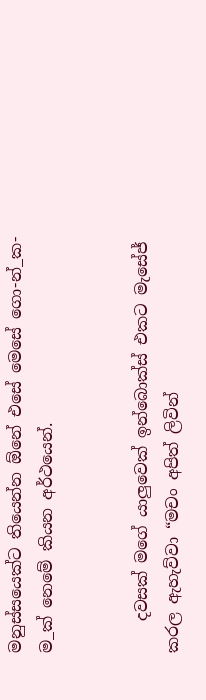මනුස්සයෙක්ට තියෙන්න ඕනේ එසේ මෙසේ ගො-න්_ක-ම_ක් නෙමේ කියන අර්ථයෙන්.


    දවසක් මගේ යාලුවෙක් ඉන්බොක්ස් එකට මැසේජ් කරල ඇහැව්වා “මචං අපිත් ලිවින්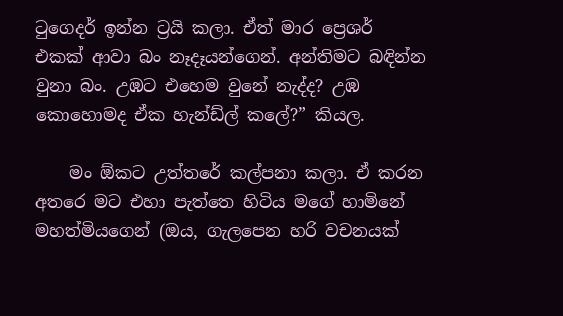ටුගෙදර් ඉන්න ට්‍රයි කලා. ඒත් මාර ප්‍රෙශර් එකක් ආවා බං නෑදෑයන්ගෙන්. අන්තිමට බඳින්න වුනා බං. උඹට එහෙම වුනේ නැද්ද? උඹ කොහොමද ඒක හැන්ඩ්ල් කලේ?” කියල.

    මං ඕකට උත්තරේ කල්පනා කලා. ඒ කරන අතරෙ මට එහා පැත්තෙ හිටිය මගේ හාමිනේ මහත්මියගෙන් (ඔය, ගැලපෙන හරි වචනයක්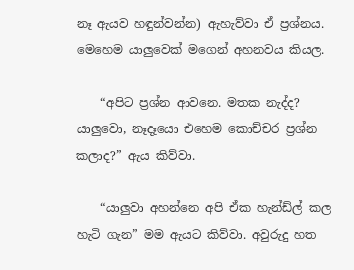නෑ ඇයව හඳුන්වන්න) ඇහැව්වා ඒ ප්‍රශ්නය. මෙහෙම යාලුවෙක් මගෙන් අහනවය කියල.

    “අපිට ප්‍රශ්න ආවනෙ. මතක නැද්ද? යාලුවො, නෑදෑයො එහෙම කොච්චර ප්‍රශ්න කලාද?” ඇය කිව්වා.

    “යාලුවා අහන්නෙ අපි ඒක හැන්ඩ්ල් කල හැටි ගැන” මම ඇයට කිව්වා. අවුරුදු හත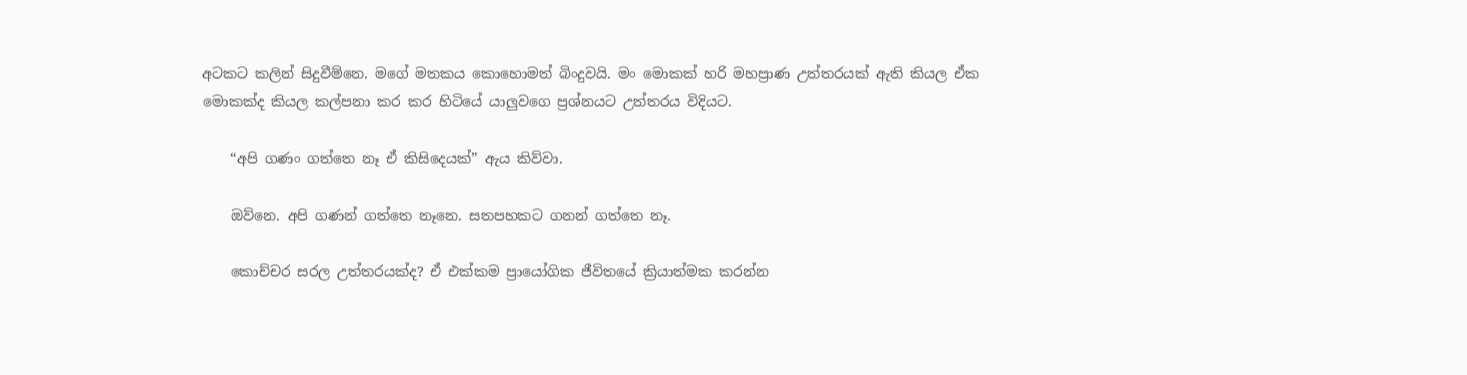අටකට කලින් සිදුවීම්නෙ. මගේ මතකය කොහොමත් බිංදුවයි. මං මොකක් හරි මහප්‍රාණ උත්තරයක් ඇති කියල ඒක මොකක්ද කියල කල්පනා කර කර හිටියේ යාලුවගෙ ප්‍රශ්නයට උත්තරය විදියට.

    “අපි ගණං ගත්තෙ නෑ ඒ කිසිදෙයක්” ඇය කිව්වා.

    ඔව්නෙ. අපි ගණන් ගත්තෙ නෑනෙ. සතපහකට ගනන් ගත්තෙ නෑ.

    කොච්චර සරල උත්තරයක්ද? ඒ එක්කම ප්‍රායෝගික ජීවිතයේ ක්‍රියාත්මක කරන්න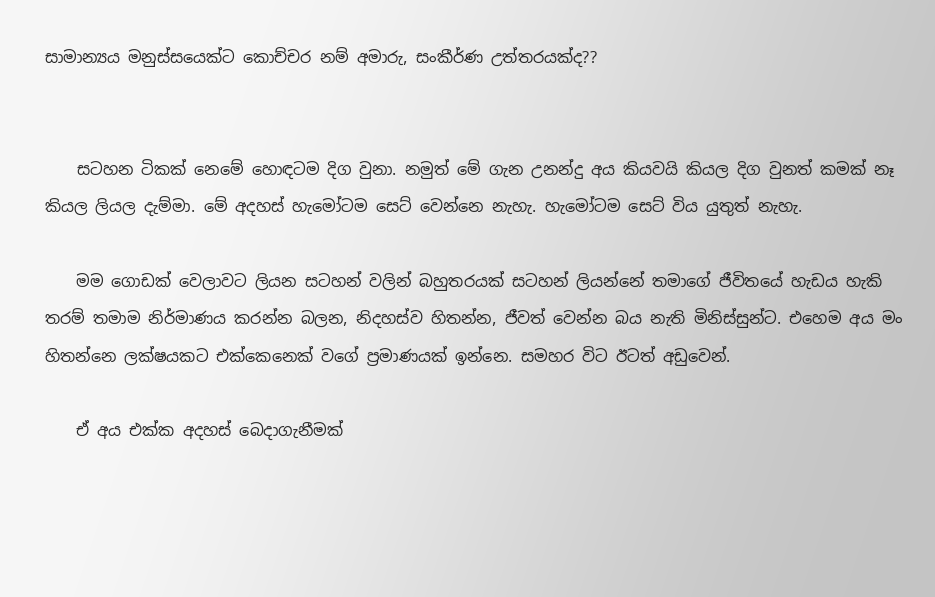සාමාන්‍යය මනුස්සයෙක්ට කොච්චර නම් අමාරු, සංකීර්ණ උත්තරයක්ද??


    සටහන ටිකක් නෙමේ හොඳටම දිග වුනා. නමුත් මේ ගැන උනන්දු අය කියවයි කියල දිග වුනත් කමක් නෑ කියල ලියල දැම්මා. මේ අදහස් හැමෝටම සෙට් වෙන්නෙ නැහැ. හැමෝටම සෙට් විය යුතුත් නැහැ.

    මම ගොඩක් වෙලාවට ලියන සටහන් වලින් බහුතරයක් සටහන් ලියන්නේ තමාගේ ජීවිතයේ හැඩය හැකි තරම් තමාම නිර්මාණය කරන්න බලන, නිදහස්ව හිතන්න, ජීවත් වෙන්න බය නැති මිනිස්සුන්ට. එහෙම අය මං හිතන්නෙ ලක්ෂයකට එක්කෙනෙක් වගේ ප්‍රමාණයක් ඉන්නෙ. සමහර විට ඊටත් අඩුවෙන්.

    ඒ අය එක්ක අදහස් බෙදාගැනීමක්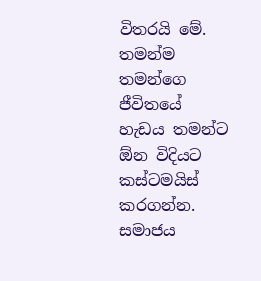විතරයි මේ. තමන්ම තමන්ගෙ ජීවිතයේ හැඩය තමන්ට ඕන විදියට කස්ටමයිස් කරගන්න. සමාජය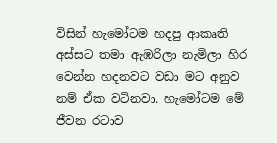විසින් හැමෝටම හදපු ආකෘති අස්සට තමා ඇඹරිලා නැමිලා හිර වෙන්න හදනවට වඩා මට අනුව නම් ඒක වටිනවා. හැමෝටම මේ ජීවන රටාව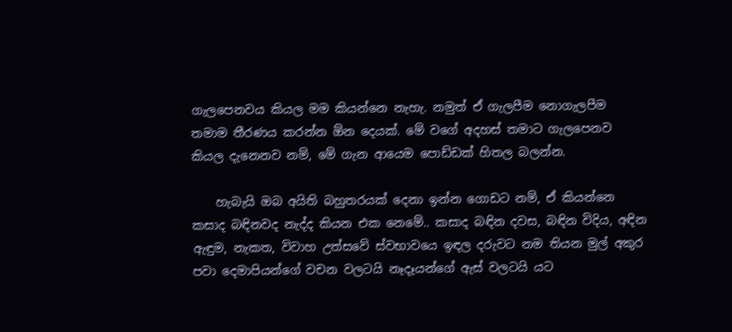ගැලපෙනවය කියල මම කියන්නෙ නැහැ. නමුත් ඒ ගැලපීම නොගැලපීම තමාම තීරණය කරන්න ඕන දෙයක්. මේ වගේ අදහස් තමාට ගැලපෙනව කියල දැනෙනව නම්, මේ ගැන ආයෙම පොඩ්ඩක් හිතල බලන්න.

    හැබැයි ඔබ අයිති බහුතරයක් දෙනා ඉන්න ගොඩට නම්, ඒ කියන්නෙ කසාද බඳිනවද නැද්ද කියන එක නෙමේ.. කසාද බඳින දවස, බඳින විදිය, අඳින ඇඳුම, නැකත, විවාහ උත්සවේ ස්වභාවයෙ ඉඳල දරුවට නම තියන මුල් අකුර පවා දෙමාපියන්ගේ වචන වලටයි නෑදෑයන්ගේ ඇස් වලටයි යට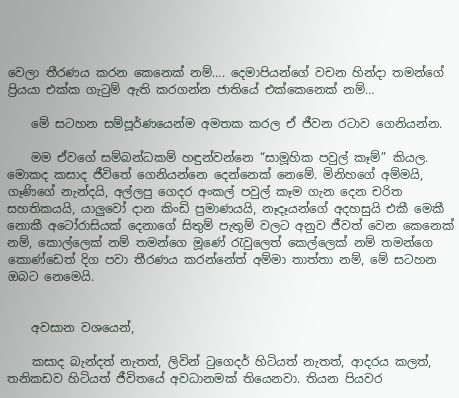වෙලා තීරණය කරන කෙනෙක් නම්…. දෙමාපියන්ගේ වචන හින්දා තමන්ගේ ප්‍රියයා එක්ක ගැටුම් ඇති කරගන්න ජාතියේ එක්කෙනෙක් නම්…

    මේ සටහන සම්පූර්ණයෙන්ම අමතක කරල ඒ ජීවන රටාව ගෙනියන්න.

    මම ඒවගේ සම්බන්ධකම් හඳුන්වන්නෙ “සාමූහික පවුල් කෑම්” කියල. මොකද කසාද ජීවිතේ ගෙනියන්නෙ දෙන්නෙක් නෙමේ. මිනිහගේ අම්මයි, ගෑණිගේ නැන්දයි, අල්ලපු ගෙදර අංකල් පවුල් කෑම ගැන දෙන චරිත සහතිකයයි, යාලුවෝ දාන කිංඩි ප්‍රමාණයයි, නෑදෑයන්ගේ අදහසුයි එකී මෙකී නොකී අටෝරාසියක් දෙනාගේ සිතුම් පැතුම් වලට අනුව ජීවත් වෙන කෙනෙක් නම්, කොල්ලෙක් නම් තමන්ගෙ මූණේ රැවුලෙත් කෙල්ලෙක් නම් තමන්ගෙ කොණ්ඩෙත් දිග පවා තීරණය කරන්නේත් අම්මා තාත්තා නම්, මේ සටහන ඔබට නෙමෙයි.


    අවසාන වශයෙන්,

    කසාද බැන්දත් නැතත්, ලිවින් ටුගෙදර් හිටියත් නැතත්, ආදරය කලත්, තනිකඩව හිටියත් ජීවිතයේ අවධානමක් තියෙනවා. තියන පියවර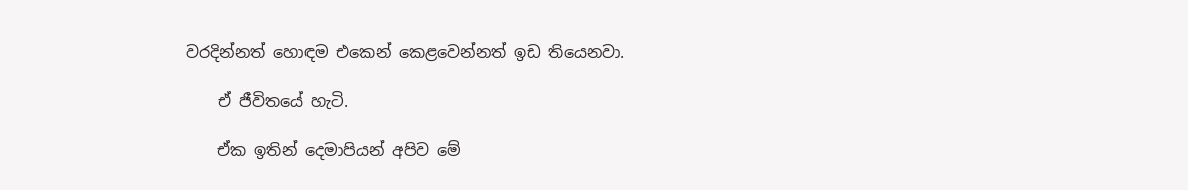වරදින්නත් හොඳම එකෙන් කෙළවෙන්නත් ඉඩ තියෙනවා.

    ඒ ජීවිතයේ හැටි.

    ඒක ඉතින් දෙමාපියන් අපිව මේ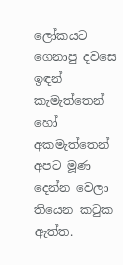ලෝකයට ගෙනාපු දවසෙ ඉඳන් කැමැත්තෙන් හෝ අකමැත්තෙන් අපට මූණ දෙන්න වෙලා තියෙන කටුක ඇත්ත.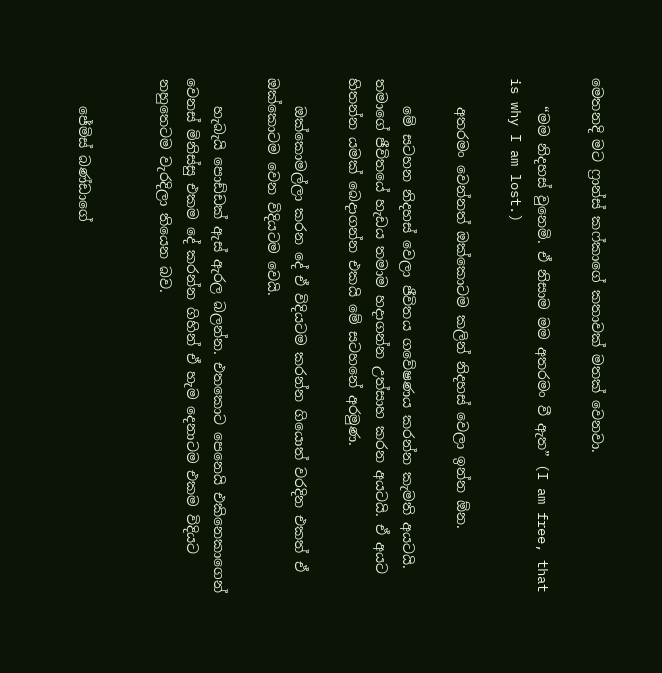මෙතනදි මට ෆ්‍රාන්ස් කෆ්කාගේ කතාවක් මතක් වෙනවා.

    “මම නිදහස් වුනෙමි. ඒ නිසාම මම අතරමං වී ඇත” (I am free, that is why I am lost.)

    අතරමං වෙන්නත් ඔක්කොටම කලින් නිදහස් වෙලා ඉන්න ඕන.

    මේ සටහන නිදහස් වෙලා ජීවිතය ගවේෂණය කරන්න කැමති අයටයි. තමාගේ ජීවිතයේ හැඩය තමාම හදාගන්න උත්සාහ කරන අයටයි. ඒ අයට හිතන්න යමක් බෙදාගන්න එකයි මේ සටහනේ අරමුණ.

    ඔක්කොමල්ලා කරන දේ ඒ විදියටම කරන්න ගියොත් වරදින එකත් ඒ ඔක්කොටම වෙන විදියටම වෙයි.

    හැබැයි පොඩ්ඩක් ඇස් ඇරල බලන්න. එතකොට පෙනෙයි එකිනෙකාගෙන් වෙනස් මිනිස්සු එකම දේ කරන්න ගිහින් ඒ හැම දෙනාටම එකම විදියට නහුතෙටම වැරදිලා තියෙන බව.


    ජේමිස් බණ්ඩාගේ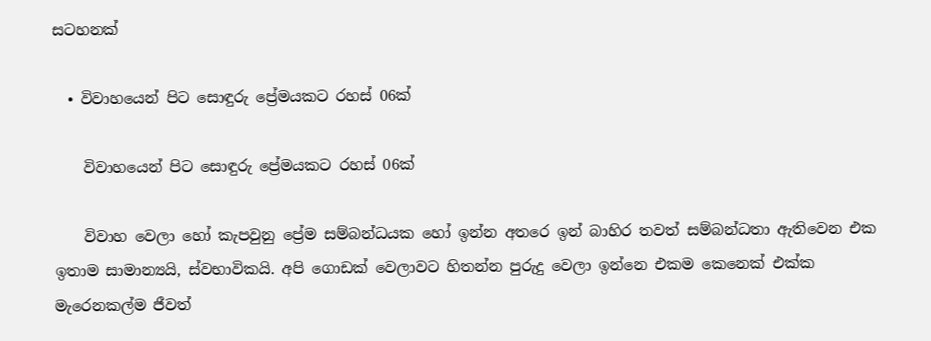සටහනක්

  • විවාහයෙන් පිට සොඳුරු ප්‍රේමයකට රහස් 06ක්

    විවාහයෙන් පිට සොඳුරු ප්‍රේමයකට රහස් 06ක්

    විවාහ වෙලා ‍හෝ කැපවුනු ප්‍රේම සම්බන්ධයක හෝ ඉන්න අතරෙ ඉන් බාහිර තවත් සම්බන්ධතා ඇතිවෙන එක ඉතාම සාමාන්‍යයි, ස්වභාවිකයි. අපි ගොඩක් වෙලාවට හිතන්න පුරුදු වෙලා ඉන්නෙ එකම කෙනෙක් එක්ක මැරෙනකල්ම ජීවත්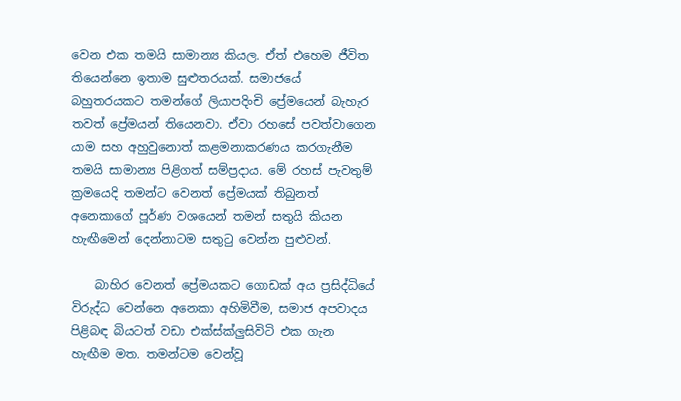වෙන එක තමයි සාමාන්‍ය කියල. ඒත් එහෙම ජීවිත තියෙන්නෙ ඉතාම සුළුතරයක්. සමාජයේ බහුතරයකට තමන්ගේ ලියාපදිංචි ප්‍රේමයෙන් බැහැර තවත් ප්‍රේමයන් තියෙනවා. ඒවා රහසේ පවත්වාගෙන යාම සහ අහුවුනොත් කළමනාකරණය කරගැනීම තමයි සාමාන්‍ය පිළිගත් සම්ප්‍රදාය. මේ රහස් පැවතුම් ක්‍රමයෙදි තමන්ට වෙනත් ප්‍රේමයක් තිබුනත් අනෙකා‍ගේ පූර්ණ වශයෙන් තමන් සතුයි කියන හැඟීමෙන් දෙන්නාටම සතුටු වෙන්න පුළුවන්.

    බාහිර වෙනත් ප්‍රේමයකට ගොඩක් අය ප්‍රසිද්ධියේ විරුද්ධ වෙන්නෙ අනෙකා අහිමිවීම, සමාජ අපවාදය පිළිබඳ බියටත් වඩා එක්ස්ක්ලුසිවිටි එක ගැන හැඟීම මත. තමන්ටම වෙන්වූ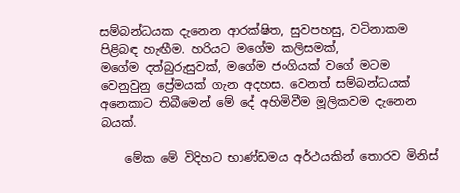සම්බන්ධයක දැනෙන ආරක්ෂිත, සුවපහසු, වටිනාකම පිළිබඳ හැඟීම. හරියට මගේම කලිසමක්, මගේම ‍දත්බුරුසුවක්, මගේම ජංගියක් වගේ මටම වෙනුවුනු ප්‍රේමයක් ගැන අදහස. වෙනත් සම්බන්ධයක් අනෙකාට තිබීමෙන් මේ දේ අහිමිවීම මූලිකවම දැනෙන බයක්.

    මේක මේ විදිහට භාණ්ඩමය අර්ථයකින් තොරව මිනිස්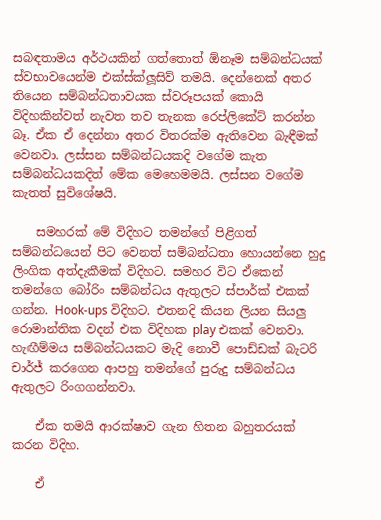සබඳතාමය අර්ථයකින් ගත්තොත් ඕනෑම සම්බන්ධයක් ස්වභාවයෙන්ම එක්ස්ක්ලූසිව් තමයි. දෙන්නෙක් අතර තියෙන සම්බන්ධතාවයක ස්වරූපයක් කොයි විදිහකින්වත් නැවත තව තැනක රෙප්ලිකේට් කරන්න බෑ. ඒක ඒ දෙන්නා අතර විතරක්ම ඇතිවෙන බැඳීමක් වෙනවා. ලස්සන සම්බන්ධයකදි වගේම කැත සම්බන්ධයකදිත් මේක මෙහෙමමයි. ලස්සන වගේම කැතත් සුවිශේෂයි.

    සමහරක් මේ විදිහට තමන්ගේ පිළිගත් සම්බන්ධයෙන් පිට වෙනත් සම්බන්ධතා හොයන්නෙ හුදු ලිංගික අත්දැකීමක් විදිහට. සමහර විට ඒකෙන් තමන්ගෙ බෝරිං සම්බන්ධය ඇතුලට ස්පාර්ක් එකක් ගන්න. Hook-ups විදිහට. එතනදි කියන ලියන සියලු රොමාන්තික වදන් එක විදිහක play එකක් වෙනවා. හැඟීම්මය සම්බන්ධයකට මැදි නොවී පොඩ්ඩක් බැටරි චාර්ජ් කරගෙන ආපහු තමන්ගේ පුරුදු සම්බන්ධය ඇතුලට රිංගගන්නවා.

    ඒක තමයි ආරක්ෂාව ගැන හිතන බහුතරයක් කරන විදිහ.

    ඒ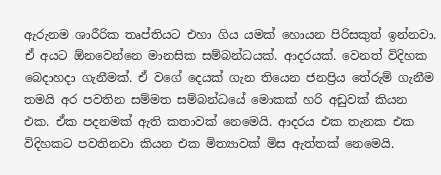ඇරුනම ශාරීරික තෘප්තියට එහා ගිය යමක් හොයන පිරිසකුත් ඉන්නවා. ඒ අයට ඕනවෙන්නෙ මානසික සම්බන්ධයක්. ආදරයක්. වෙනත් විදිහක බෙදාහදා ගැනීමක්. ඒ වගේ දෙයක් ගැන තියෙන ජනප්‍රිය තේරුම් ගැනීම තමයි අර පවතින සම්මත සම්බන්ධයේ මොකක් හරි අඩුවක් කියන එක. ඒක පදනමක් ඇති කතාවක් නෙමෙයි. ආදරය එක තැනක එක විදිහකට පවතිනවා කියන එක මිත්‍යාවක් මිස ඇත්තක් නෙමෙයි.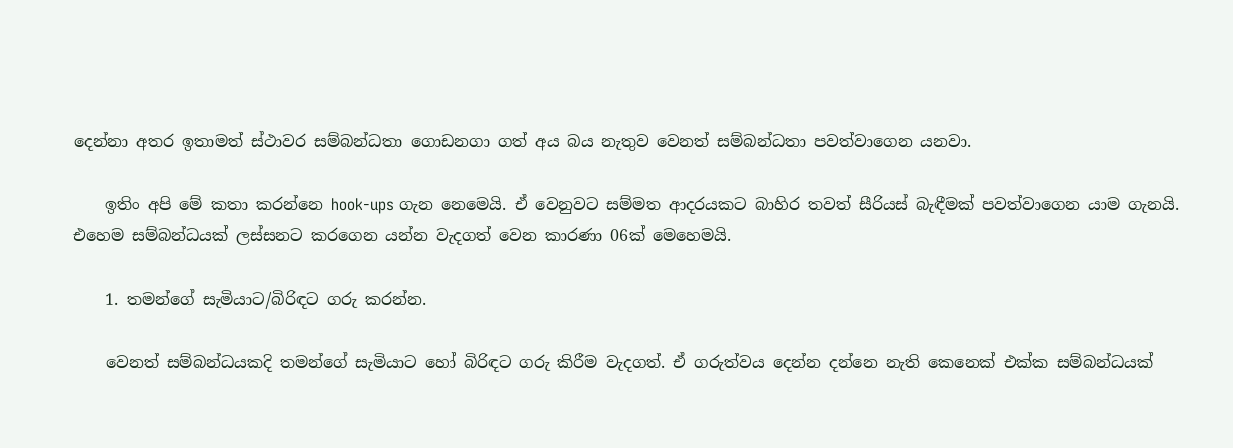දෙන්නා අතර ඉතාමත් ස්ථාවර සම්බන්ධතා ගොඩනගා ගත් අය බය නැතුව වෙනත් සම්බන්ධතා පවත්වාගෙන යනවා.

    ඉතිං අපි මේ කතා කරන්නෙ hook-ups ගැන නෙමෙයි. ඒ වෙනුවට සම්මත ආදරයකට බාහිර තවත් සීරියස් බැඳීමක් පවත්වාගෙන යාම ගැනයි. එහෙම සම්බන්ධයක් ලස්සනට කරගෙන යන්න වැදගත් වෙන කාරණා 06ක් මෙහෙමයි.

    1. තමන්ගේ සැමියාට/බිරිඳට ගරු කරන්න.

    වෙනත් සම්බන්ධයකදි තමන්ගේ සැමියාට හෝ බිරිඳට ගරු කිරීම වැදගත්. ඒ ගරුත්වය දෙන්න දන්නෙ නැති කෙනෙක් එක්ක සම්බන්ධයක්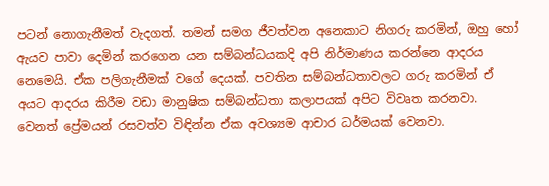පටන් ‍නොගැනීමත් වැදගත්. තමන් සමග ජීවත්වන අනෙකාට නිගරු කරමින්, ඔහු හෝ ඇයව පාවා දෙමින් කරගෙන යන සම්බන්ධයකදි අපි නිර්මාණය කරන්නෙ ආදරය නෙමෙයි. ඒක පලිගැනීමක් වගේ දෙයක්. පවතින සම්බන්ධතාවලට ගරු කරමින් ඒ අයට ආදරය කිරීම වඩා මානුෂික සම්බන්ධතා කලාපයක් අපිට විවෘත කරනවා. වෙනත් ප්‍රේමයන් රසවත්ව විඳින්න ඒක අවශ්‍යම ආචාර ධර්මයක් වෙනවා.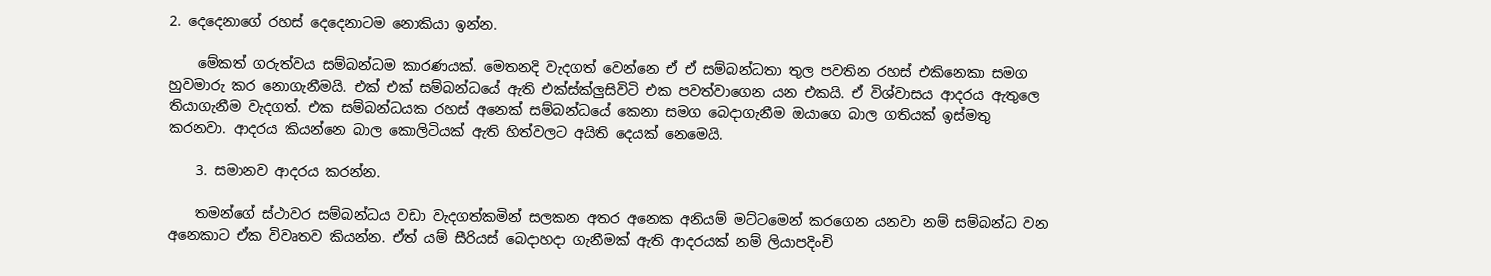2. දෙදෙනාගේ රහස් දෙදෙනාටම නොකියා ඉන්න.

    මේකත් ගරුත්වය සම්බන්ධම කාරණයක්. මෙතනදි වැදගත් වෙන්නෙ ඒ ඒ සම්බන්ධතා තුල පවතින රහස් එකිනෙකා සමග හුවමාරු කර නොගැනීමයි. එක් එක් සම්බන්ධයේ ඇති එක්ස්ක්ලුසිවිටි එක පවත්වාගෙන යන එකයි. ඒ විශ්වාසය ආදරය ඇතුලෙ තියාගැනීම වැදගත්. එක සම්බන්ධයක රහස් අනෙක් සම්බන්ධයේ කෙනා සමග බෙදාගැනීම ඔයාගෙ බාල ගතියක් ඉස්මතු කරනවා. ආදරය කියන්නෙ බාල කොලිටියක් ඇති හිත්වලට අයිති දෙයක් නෙමෙයි.

    3. සමානව ආදරය කරන්න.

    තමන්ගේ ස්ථාවර සම්බන්ධය වඩා වැදගත්කමින් සලකන අතර අනෙක අනියම් මට්ටමෙන් කරගෙන යනවා නම් සම්බන්ධ වන අනෙකාට ඒක විවෘතව කියන්න. ඒත් යම් සීරියස් බෙදාහදා ගැනීමක් ඇති ආදරයක් නම් ලියාපදිංචි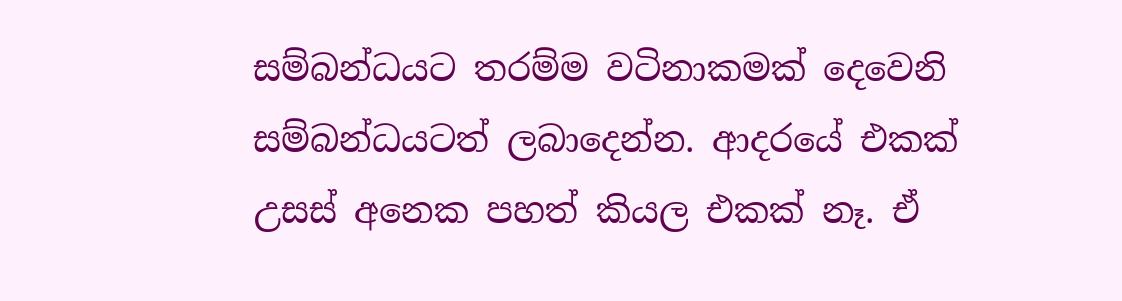සම්බන්ධයට තරම්ම වටිනාකමක් දෙවෙනි සම්බන්ධයටත් ලබාදෙන්න. ආදරයේ එකක් උසස් අනෙක පහත් කියල එකක් නෑ. ඒ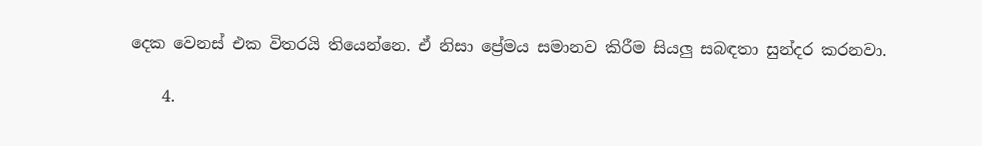දෙක වෙනස් එක විතරයි තියෙන්නෙ. ඒ නිසා ප්‍රේමය සමානව කිරීම සියලු සබඳතා සුන්දර කරනවා.

    4.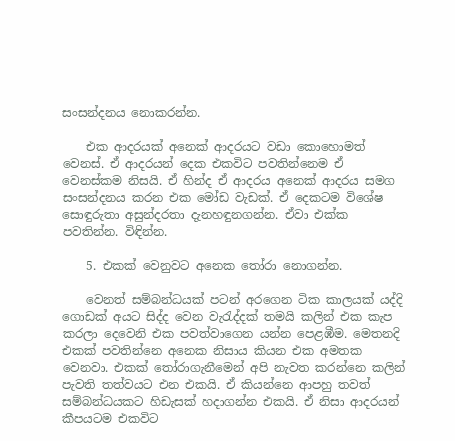සංසන්දනය නොකරන්න.

    එක ආදරයක් අනෙක් ආදරයට වඩා කොහොමත් වෙනස්. ඒ ආදරයන් දෙක එකවිට පවතින්නෙම ඒ වෙනස්කම නිසයි. ඒ හින්ද ඒ ආදරය අනෙක් ආදරය සමග සංසන්දනය කරන එක මෝඩ වැඩක්. ඒ දෙකටම විශේෂ සොඳුරුතා අසුන්දරතා දැනහඳුනගන්න. ඒවා එක්ක පවතින්න. විඳින්න.

    5. එකක් වෙනුවට අනෙක තෝරා නොගන්න.

    වෙනත් සම්බන්ධයක් පටන් අරගෙන ටික කාලයක් යද්දි ගොඩක් අයට සිද්ද වෙන වැරැද්දක් තමයි කලින් එක කැප කරලා දෙවෙනි එක පවත්වාගෙන යන්න පෙළඹීම. මෙතනදි එකක් පවතින්නෙ අනෙක නිසාය කියන එක අමතක වෙනවා. එකක් තෝරාගැනීමෙන් අපි නැවත කරන්නෙ කලින් පැවති තත්වයට එන එකයි. ඒ කියන්නෙ ආපහු තවත් සම්බන්ධයකට හිඩැසක් හදාගන්න එකයි. ඒ නිසා ආදරයන් කීපයටම එකවිට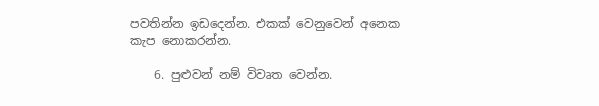පවතින්න ඉඩදෙන්න. එකක් වෙනුවෙන් අනෙක කැප නොකරන්න.

    6. පුළුවන් නම් විවෘත වෙන්න.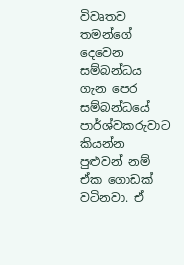විවෘතව තමන්ගේ දෙවෙන සම්බන්ධය ගැන පෙර සම්බන්ධයේ පාර්ශ්වකරුවාට කියන්න පුළුවන් නම් ඒක ගොඩක් වටිනවා. ඒ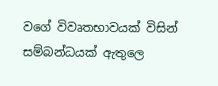වගේ විවෘතභාවයක් විසින් සම්බන්ධයක් ඇතුලෙ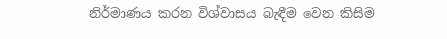නිර්මාණය කරන විශ්වාසය බැඳීම වෙන කිසිම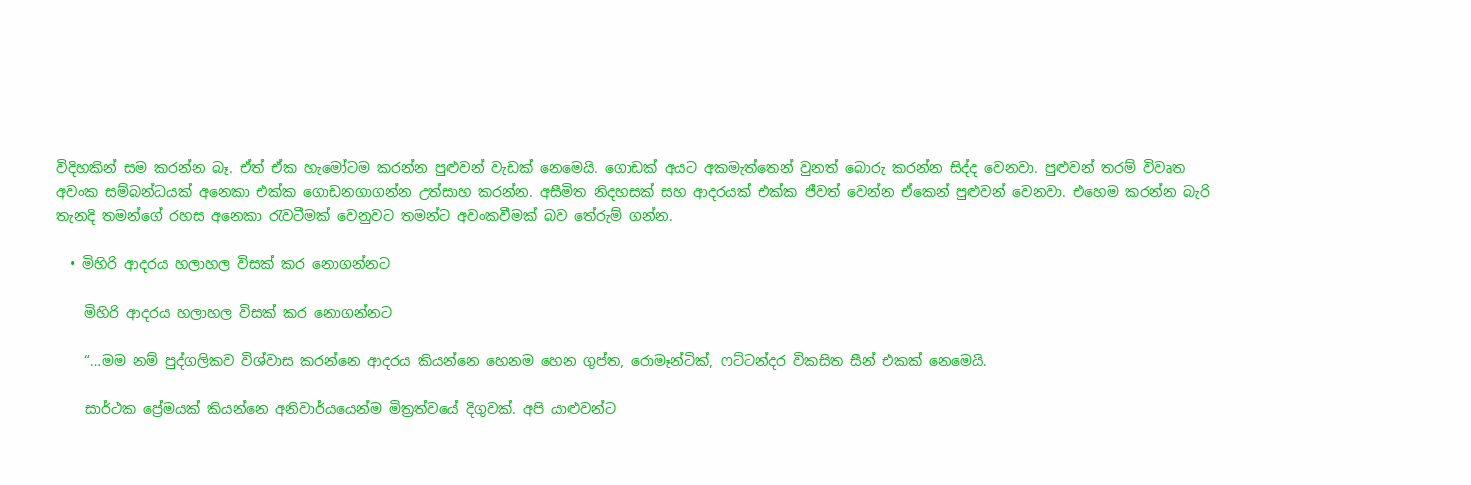විදිහකින් සම කරන්න බෑ. ඒත් ඒක හැමෝටම කරන්න පුළුවන් වැඩක් නෙමෙයි. ගොඩක් අයට අකමැත්තෙන් වුනත් බොරු කරන්න සිද්ද වෙනවා. පුළුවන් තරම් විවෘත අවංක සම්බන්ධයක් අනෙකා එක්ක ගොඩනගාගන්න උත්සාහ කරන්න. අසීමිත නිදහසක් සහ ආදරයක් එක්ක ජීවත් වෙන්න ඒකෙන් පුළුවන් වෙනවා. එහෙම කරන්න බැරි තැනදි තමන්ගේ රහස අනෙකා රැවටීමක් වෙනුවට තමන්ට අවංකවීමක් බව තේරුම් ගන්න.

  • මිහිරි ආදරය හලාහල විසක් කර නොගන්නට

    මිහිරි ආදරය හලාහල විසක් කර නොගන්නට

    “…මම නම් පුද්ගලිකව විශ්වාස කරන්නෙ ආදරය කියන්නෙ හෙනම හෙන ගුප්ත, රොමෑන්ටික්, ෆට්ටන්දර විකසිත සීන් එකක් නෙමෙයි.

    සාර්ථක ප්‍රේමයක් කියන්නෙ අනිවාර්යයෙන්ම මිත්‍රත්වයේ දිගුවක්. අපි යාළුවන්ට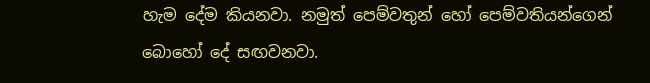හැම දේම කියනවා. නමුත් පෙම්වතුන් හෝ පෙම්වතියන්ගෙන් බොහෝ දේ සඟවනවා.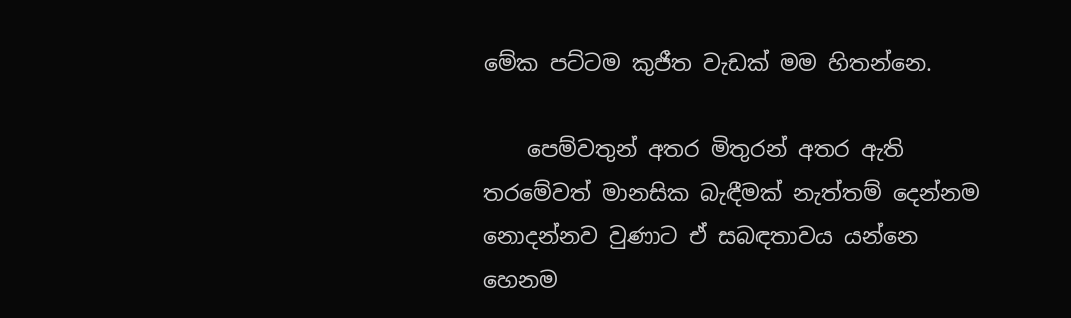මේක පට්ටම කුජීත වැඩක් මම හිතන්නෙ.

    පෙම්වතුන් අතර මිතුරන් අතර ඇති තරමේවත් මානසික බැඳීමක් නැත්තම් දෙන්නම නොදන්නව වුණාට ඒ සබඳතාවය යන්නෙ හෙනම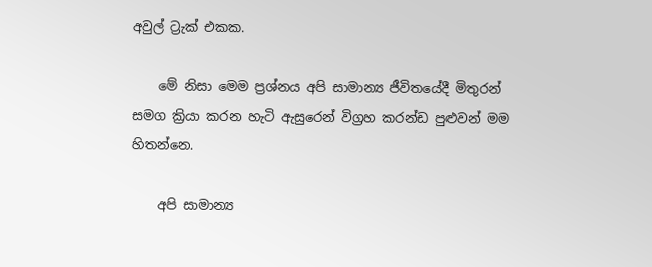අවුල් ට්‍රැක් එකක.

    මේ නිසා මෙම ප්‍රශ්නය අපි සාමාන්‍ය ජීවිතයේදී මිතුරන් සමග ක්‍රියා කරන හැටි ඇසුරෙන් විග්‍රහ කරන්ඩ පුළුවන් මම හිතන්නෙ.

    අපි සාමාන්‍ය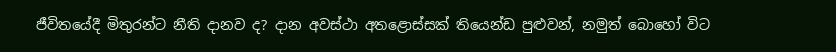ජීවිතයේදී මිතුරන්ට නීති දානව ද? දාන අවස්ථා අතළොස්සක් තියෙන්ඩ පුළුවන්, නමුත් බොහෝ විට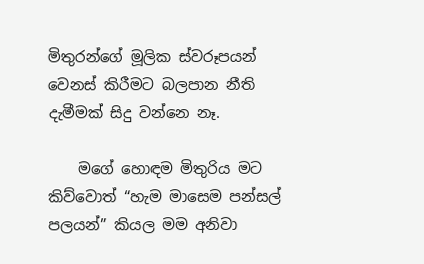මිතුරන්ගේ මූලික ස්වරූපයන් වෙනස් කිරීමට බලපාන නීති දැමීමක් සිදු වන්නෙ නෑ.

    මගේ හොඳම මිතුරිය මට කිව්වොත් “හැම මාසෙම පන්සල් පලයන්” කියල මම අනිවා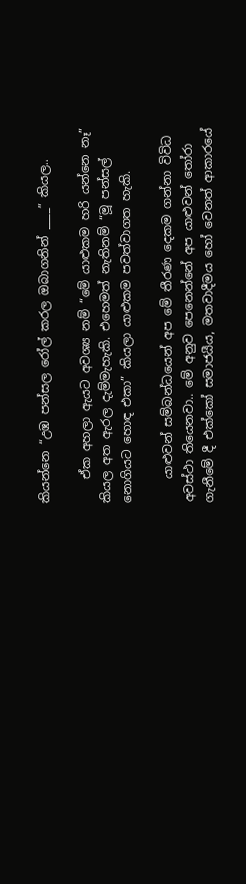කියන්නෙ “උඹ පන්සල රෝල් කරල ඔබාගනින් ____” කියල..

    ඒක අහලා ඇයට අවශ්‍ය නම් “මේ යාළුකම හරි යන්නෙ නෑ” කියල අත ඇරල දැම්මැහැකි. එහෙමත් නැතිනම් “මූ පන්සල් නොගියට හොඳ එකා” කියලා යාළුකම පවත්වාගත හැකි.

    යාළුවන් සම්බන්ධයෙන් අප මේ තීරණ දෙකම ගන්නා විවිධ අවස්ථා තියෙනවා.. මේ අනුව පෙනෙන්නේ අප යාළුවන් තෝරා ගැනීමේ දී එක්කෝ සමාජයීය, මතවාදීමය හෝ වෙනත් ආකාරයේ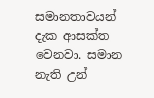සමානතාවයන් දැක ආසක්ත වෙනවා. සමාන නැති උන්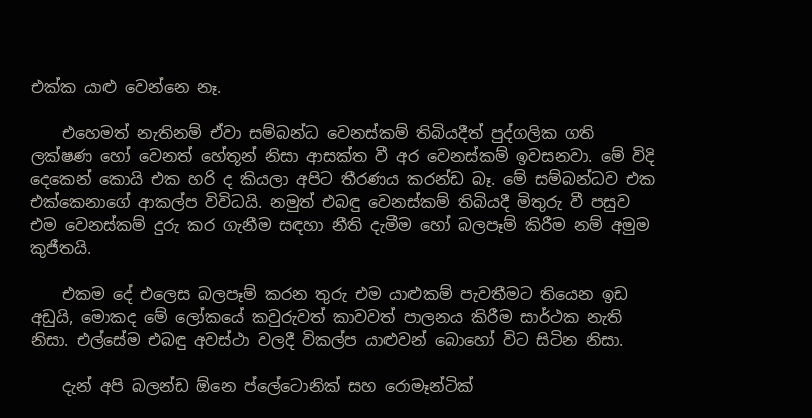එක්ක යාළු වෙන්නෙ නෑ.

    එහෙමත් නැතිනම් ඒවා සම්බන්ධ වෙනස්කම් තිබියදීත් පුද්ගලික ගති ලක්ෂණ හෝ වෙනත් හේතූන් නිසා ආසක්ත වී අර වෙනස්කම් ඉවසනවා. මේ විදි දෙකෙන් කොයි එක හරි ද කියලා අපිට තීරණය කරන්ඩ බෑ. මේ සම්බන්ධව එක එක්කෙනාගේ ආකල්ප විවිධයි. නමුත් එබඳු වෙනස්කම් තිබියදී මිතුරු වී පසුව එම වෙනස්කම් දුරු කර ගැනීම සඳහා නීති දැමීම හෝ බලපෑම් කිරීම නම් අමුම කුජීතයි.

    එකම දේ එලෙස බලපෑම් කරන තුරු එම යාළුකම් පැවතීමට තියෙන ඉඩ අඩුයි, මොකද මේ ලෝකයේ කවුරුවත් කාවවත් පාලනය කිරීම සාර්ථක නැති නිසා. එල්සේම එබඳු අවස්ථා වලදී විකල්ප යාළුවන් බොහෝ විට සිටින නිසා.

    දැන් අපි බලන්ඩ ඕනෙ ප්ලේටොනික් සහ රොමෑන්ටික්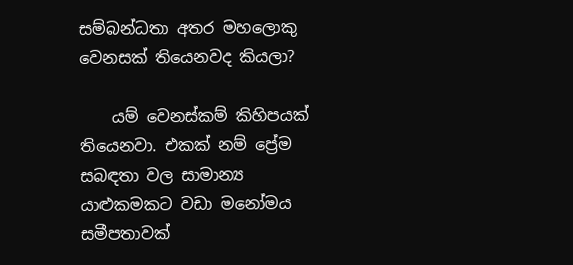සම්බන්ධතා අතර මහලොකු වෙනසක් තියෙනවද කියලා?

    යම් වෙනස්කම් කිහිපයක් තියෙනවා. එකක් නම් ප්‍රේම සබඳතා වල සාමාන්‍ය යාළුකමකට වඩා මනෝමය සමීපතාවක්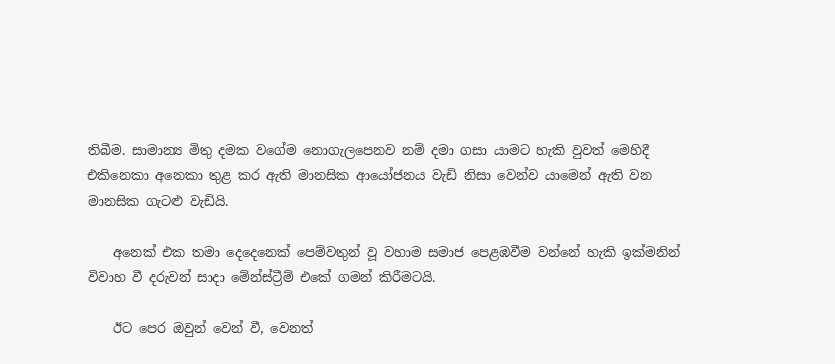තිබීම. සාමාන්‍ය මිතු දමක වගේම නොගැලපෙනව නම් දමා ගසා යාමට හැකි වුවත් මෙහිදී එකිනෙකා අනෙකා තුළ කර ඇති මානසික ආයෝජනය වැඩි නිසා වෙන්ව යාමෙන් ඇති වන මානසික ගැටළු වැඩියි.

    අනෙක් එක තමා දෙදෙනෙක් පෙම්වතුන් වූ වහාම සමාජ පෙළඹවීම වන්නේ හැකි ඉක්මනින් විවාහ වී දරුවන් සාදා මේන්ස්ට්‍රීම් එකේ ගමන් කිරීමටයි.

    ඊට පෙර ඔවුන් වෙන් වී, වෙනත්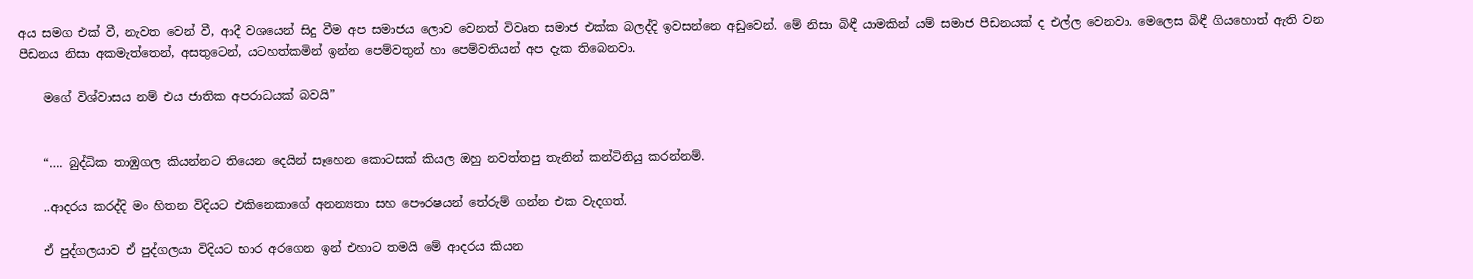අය සමග එක් වී, නැවත වෙන් වී, ආදී වශයෙන් සිදු වීම අප සමාජය ලොව වෙනත් විවෘත සමාජ එක්ක බලද්දි ඉවසන්නෙ අඩුවෙන්. මේ නිසා බිඳී යාමකින් යම් සමාජ පීඩනයක් ද එල්ල වෙනවා. මෙලෙස බිඳී ගියහොත් ඇති වන පීඩනය නිසා අකමැත්තෙන්, අසතුටෙන්, යටහත්කමින් ඉන්න පෙම්වතුන් හා පෙම්වතියන් අප දැක තිබෙනවා.

    මගේ විශ්වාසය නම් එය ජාතික අපරාධයක් බවයි”


    “…. බුද්ධික තාඹුගල කියන්නට තියෙන දෙයින් සෑහෙන කොටසක් කියල ඔහු නවත්තපු තැනින් කන්ටිනියු කරන්නම්.

    ..ආදරය කරද්දි මං හිතන විදියට එකිනෙකාගේ අනන්‍යතා සහ පෞරෂයන් තේරුම් ගන්න එක වැදගත්.

    ඒ පුද්ගලයාව ඒ පුද්ගලයා විදියට භාර අරගෙන ඉන් එහාට තමයි මේ ආදරය කියන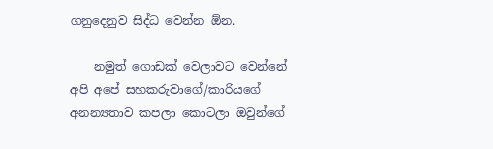ගනුදෙනුව සිද්ධ වෙන්න ඕන.

    නමුත් ගොඩක් වෙලාවට වෙන්නේ අපි අපේ සහකරුවාගේ/කාරියගේ අනන්‍යතාව කපලා කොටලා ඔවුන්ගේ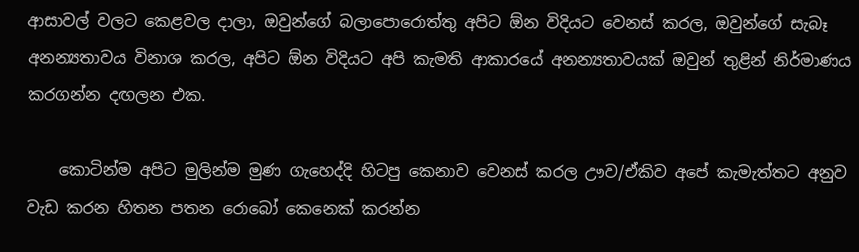ආසාවල් වලට කෙළවල දාලා, ඔවුන්ගේ බලාපොරොත්තු අපිට ඕන විදියට වෙනස් කරල, ඔවුන්ගේ සැබෑ අනන්‍යතාවය විනාශ කරල, අපිට ඕන විදියට අපි කැමති ආකාරයේ අනන්‍යතාවයක් ඔවුන් තුළින් නිර්මාණය කරගන්න දඟලන එක.

    කොටින්ම අපිට මුලින්ම මුණ ගැහෙද්දි හිටපු කෙනාව වෙනස් කරල ඌව/ඒකිව අපේ කැමැත්තට අනුව වැඩ කරන හිතන පතන රොබෝ කෙනෙක් කරන්න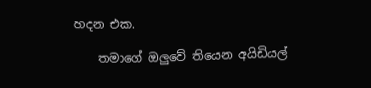හදන එක.

    තමාගේ ඔලුවේ තියෙන අයිඩියල්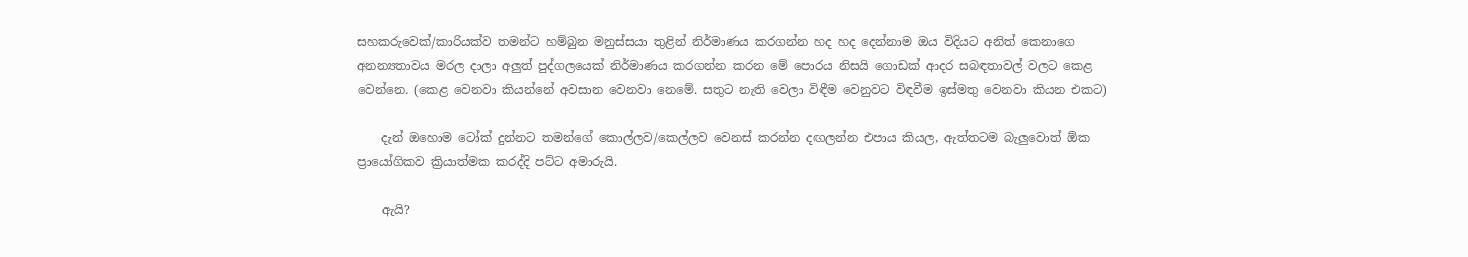සහකරුවෙක්/කාරියක්ව තමන්ට හම්බුන මනුස්සයා තුළින් නිර්මාණය කරගන්න හද හද දෙන්නාම ඔය විදියට අනිත් කෙනාගෙ අනන්‍යතාවය මරල දාලා අලුත් පුද්ගලයෙක් නිර්මාණය කරගන්න කරන මේ පොරය නිසයි ගොඩක් ආදර සබඳතාවල් වලට කෙළ වෙන්නෙ. (කෙළ වෙනවා කියන්නේ අවසාන වෙනවා නෙමේ. සතුට නැති වෙලා විඳීම වෙනුවට විඳවීම ඉස්මතු වෙනවා කියන එකට)

    දැන් ඔහොම ටෝක් දුන්නට තමන්ගේ කොල්ලව/කෙල්ලව වෙනස් කරන්න දඟලන්න එපාය කියල, ඇත්තටම බැලුවොත් ඕක ප්‍රායෝගිකව ක්‍රියාත්මක කරද්දි පට්ට අමාරුයි.

    ඇයි?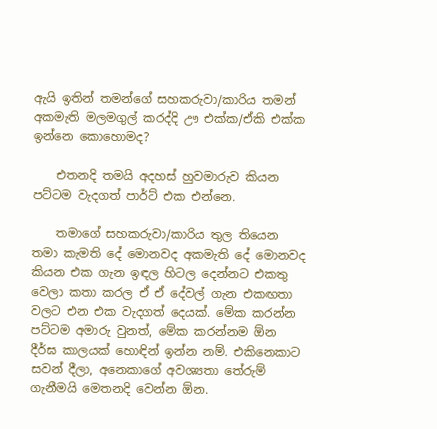ඇයි ඉතින් තමන්ගේ සහකරුවා/කාරිය තමන් අකමැති මලමගුල් කරද්දි ඌ එක්ක/ඒකි එක්ක ඉන්නෙ කොහොමද?

    එතනදි තමයි අදහස් හුවමාරුව කියන පට්ටම වැදගත් පාර්ට් එක එන්නෙ.

    තමාගේ සහකරුවා/කාරිය තුල තියෙන තමා කැමති දේ මොනවද අකමැති දේ මොනවද කියන එක ගැන ඉඳල හිටල දෙන්නට එකතු වෙලා කතා කරල ඒ ඒ දේවල් ගැන එකඟතා වලට එන එක වැදගත් දෙයක්. මේක කරන්න පට්ටම අමාරු වුනත්, මේක කරන්නම ඕන දීර්ඝ කාලයක් හොඳින් ඉන්න නම්. එකිනෙකාට සවන් දීලා, අනෙකාගේ අවශ්‍යතා තේරුම් ගැනීමයි මෙතනදි වෙන්න ඕන.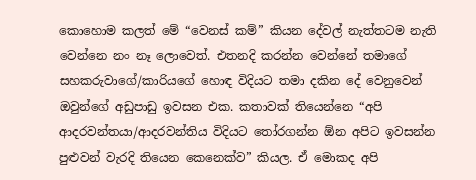කොහොම කලත් මේ “වෙනස් කම්” කියන දේවල් නැත්තටම නැති වෙන්නෙ නං නෑ ලොවෙත්. එතනදි කරන්න වෙන්නේ තමාගේ සහකරුවාගේ/කාරියගේ හොඳ විදියට තමා දකින දේ වෙනුවෙන් ඔවුන්ගේ අඩුපාඩු ඉවසන එක. කතාවක් තියෙන්නෙ “අපි ආදරවන්තයා/ආදරවන්තිය විදියට තෝරගන්න ඕන අපිට ඉවසන්න පුළුවන් වැරදි තියෙන කෙනෙක්ව” කියල. ඒ මොකද අපි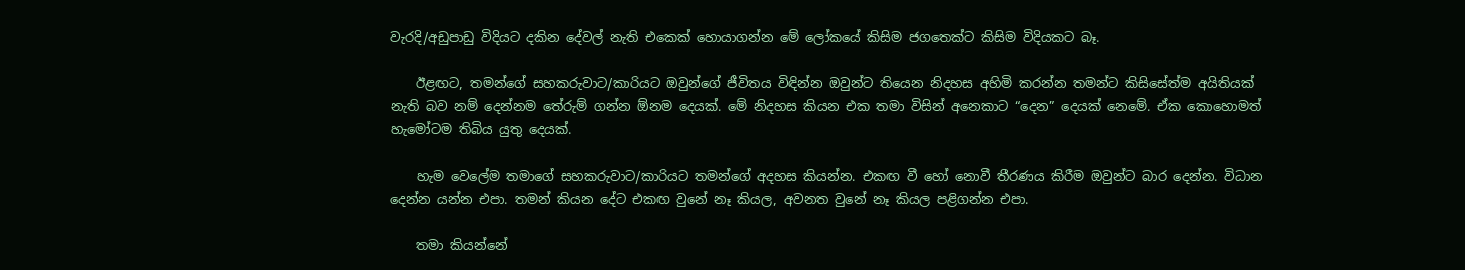වැරදි/අඩුපාඩු විදියට දකින දේවල් නැති එකෙක් හොයාගන්න මේ ලෝකයේ කිසිම ජගතෙක්ට කිසිම විදියකට බෑ.

    ඊළඟට, තමන්ගේ සහකරුවාට/කාරියට ඔවුන්ගේ ජීවිතය විඳින්න ඔවුන්ට තියෙන නිදහස අහිමි කරන්න තමන්ට කිසිසේත්ම අයිතියක් නැති බව නම් දෙන්නම තේරුම් ගන්න ඕනම දෙයක්. මේ නිදහස කියන එක තමා විසින් අනෙකාට “දෙන” දෙයක් නෙමේ. ඒක කොහොමත් හැමෝටම තිබිය යුතු දෙයක්.

    හැම වෙලේම තමාගේ සහකරුවාට/කාරියට තමන්ගේ අදහස කියන්න. එකඟ වී හෝ නොවී තීරණය කිරීම ඔවුන්ට බාර දෙන්න. විධාන දෙන්න යන්න එපා. තමන් කියන දේට එකඟ වුනේ නෑ කියල, අවනත වුනේ නෑ කියල පළිගන්න එපා.

    තමා කියන්නේ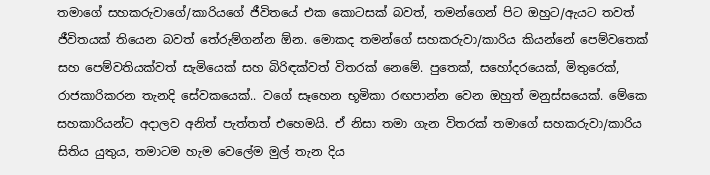තමාගේ සහකරුවාගේ/කාරියගේ ජීවිතයේ එක කොටසක් බවත්, තමන්ගෙන් පිට ඔහුට/ඇයට තවත් ජීවිතයක් තියෙන බවත් තේරුම්ගන්න ඕන. මොකද තමන්ගේ සහකරුවා/කාරිය කියන්නේ පෙම්වතෙක් සහ පෙම්වතියක්වත් සැමියෙක් සහ බිරිඳක්වත් විතරක් නෙමේ. පුතෙක්, සහෝදරයෙක්, මිතුරෙක්, රාජකාරිකරන තැනදි සේවකයෙක්.. වගේ සෑහෙන භූමිකා රඟපාන්න වෙන ඔහුත් මනුස්සයෙක්. මේකෙ සහකාරියන්ට අදාලව අනිත් පැත්තත් එහෙමයි. ඒ නිසා තමා ගැන විතරක් තමාගේ සහකරුවා/කාරිය සිතිය යුතුය, තමාටම හැම වෙලේම මුල් තැන දිය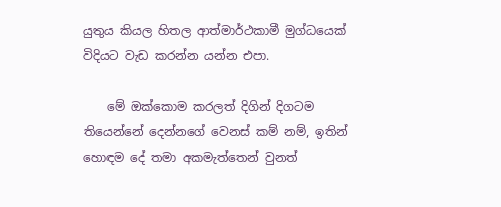යුතුය කියල හිතල ආත්මාර්ථකාමී මුග්ධයෙක් විදියට වැඩ කරන්න යන්න එපා.

    මේ ඔක්කොම කරලත් දිගින් දිගටම තියෙන්නේ දෙන්නගේ වෙනස් කම් නම්, ඉතින් හොඳම දේ තමා අකමැත්තෙන් වුනත්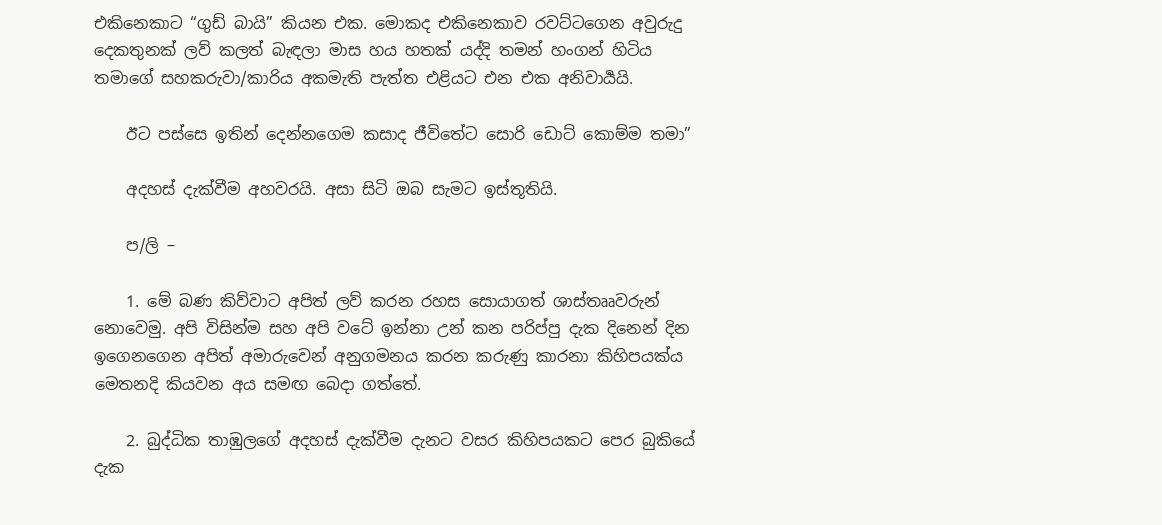එකිනෙකාට “ගුඩ් බායි” කියන එක. මොකද එකිනෙකාව රවට්ටගෙන අවුරුදු දෙකතුනක් ලව් කලත් බැඳලා මාස හය හතක් යද්දි තමන් හංගන් හිටිය තමාගේ සහකරුවා/කාරිය අකමැති පැත්ත එළියට එන එක අනිවාර්‍යයි.

    ඊට පස්සෙ ඉතින් දෙන්නගෙම කසාද ජීවිතේට සොරි ඩොට් කොම්ම තමා”

    අදහස් දැක්වීම අහවරයි. අසා සිටි ඔබ සැමට ඉස්තූතියි.

    ප/ලි –

    1. මේ බණ කිව්වාට අපිත් ලව් කරන රහස සොයාගත් ශාස්තෲවරුන් නොවෙමු. අපි විසින්ම සහ අපි වටේ ඉන්නා උන් කන පරිප්පු දැක දිනෙන් දින ඉගෙනගෙන අපිත් අමාරුවෙන් අනුගමනය කරන කරුණු කාරනා කිහිපයක්ය මෙතනදි කියවන අය සමඟ බෙදා ගත්තේ.

    2. බුද්ධික තාඹුලගේ අදහස් දැක්වීම දැනට වසර කිහිපයකට පෙර බුකියේ දැක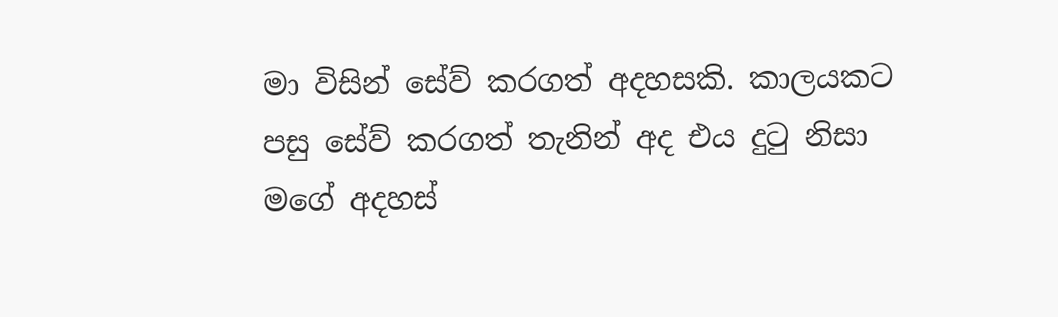මා විසින් සේව් කරගත් අදහසකි. කාලයකට පසු සේව් කරගත් තැනින් අද එය දුටු නිසා මගේ අදහස්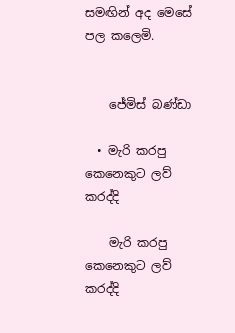සමඟින් අද මෙසේ පල කලෙමි.


    ජේමිස් බණ්ඩා

  • මැරි කරපු කෙනෙකුට ලව් කරද්දි

    මැරි කරපු කෙනෙකුට ලව් කරද්දි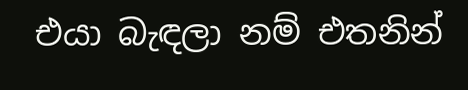එයා බැඳලා නම් එතනින්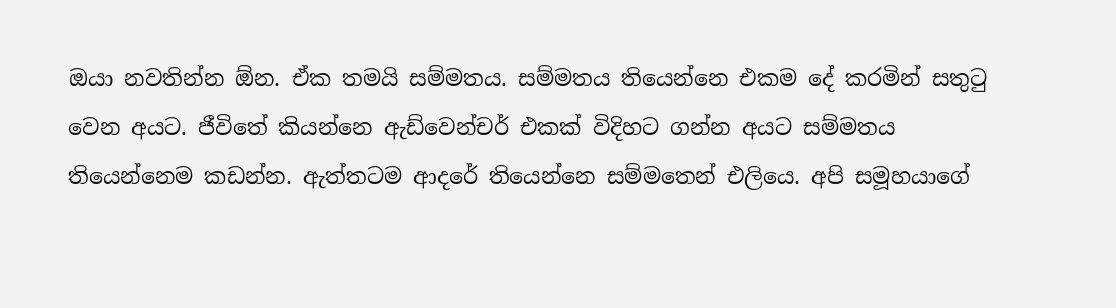ඔයා නවතින්න ඕන. ඒක තමයි සම්මතය. සම්මතය තියෙන්නෙ එකම දේ කරමින් සතුටු වෙන අයට. ජීවිතේ කියන්නෙ ඇඩ්වෙන්චර් එකක් විදිහට ගන්න අයට සම්මතය තියෙන්නෙම කඩන්න. ඇත්තටම ආදරේ තියෙන්නෙ සම්මතෙන් එලියෙ. අපි සමූහයාගේ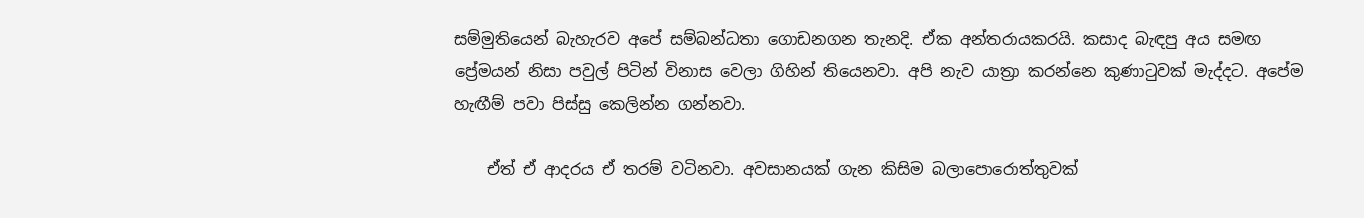සම්මුතියෙන් බැහැරව අපේ සම්බන්ධතා ගොඩනගන තැනදි. ඒක අන්තරායකරයි. කසාද බැඳපු අය සමඟ ප්‍රේමයන් නිසා පවුල් පිටින් විනාස වෙලා ගිහින් තියෙනවා. අපි නැව යාත්‍රා කරන්නෙ කුණාටුවක් මැද්දට. අපේම හැඟීම් පවා පිස්සු කෙලින්න ගන්නවා.

    ඒත් ඒ ආදරය ඒ තරම් වටිනවා. අවසානයක් ගැන කිසිම බලාපොරොත්තුවක්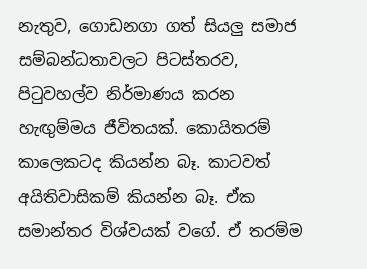නැතුව, ගොඩනගා ගත් සියලු සමාජ සම්බන්ධතාවලට පිටස්තරව, පිටුවහල්ව නිර්මාණය කරන හැඟුම්මය ජීවිතයක්. කොයිතරම් කාලෙකටද කියන්න බෑ. කාටවත් අයිතිවාසිකම් කියන්න බෑ. ඒක සමාන්තර විශ්වයක් වගේ. ඒ තරම්ම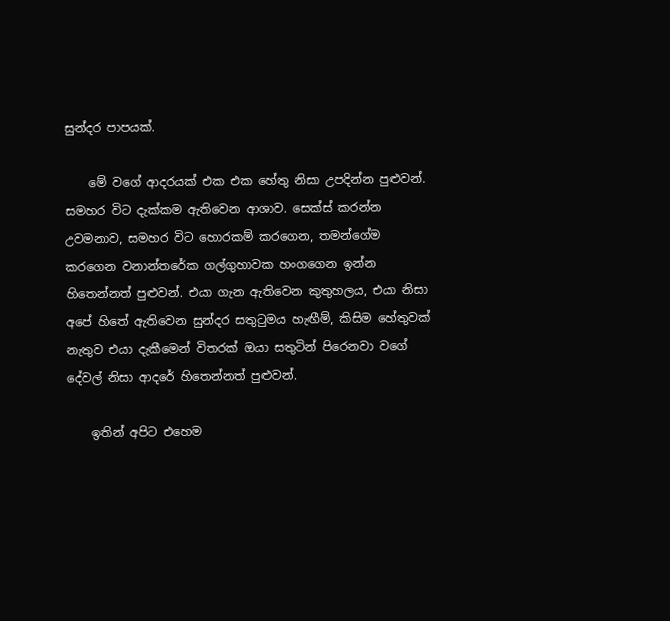සුන්දර පාපයක්.

    මේ වගේ ආදරයක් එක එක හේතු නිසා උපදින්න පුළුවන්. සමහර විට දැක්කම ඇතිවෙන ආශාව. සෙක්ස් කරන්න උවමනාව, සමහර විට හොරකම් කරගෙන, තමන්ගේම කරගෙන වනාන්තරේක ගල්ගුහාවක හංගගෙන ඉන්න හිතෙන්නත් පුළුවන්. එයා ගැන ඇතිවෙන කුතුහලය, එයා නිසා අපේ හිතේ ඇතිවෙන සුන්දර සතුටුමය හැඟීම්, කිසිම හේතුවක් නැතුව එයා දැකීමෙන් විතරක් ඔයා සතුටින් පිරෙනවා වගේ දේවල් නිසා ආදරේ හිතෙන්නත් පුළුවන්.

    ඉතින් අපිට එහෙම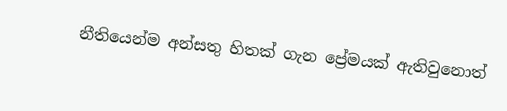නීතියෙන්ම අන්සතු හිතක් ගැන ප්‍රේමයක් ඇතිවුනොත්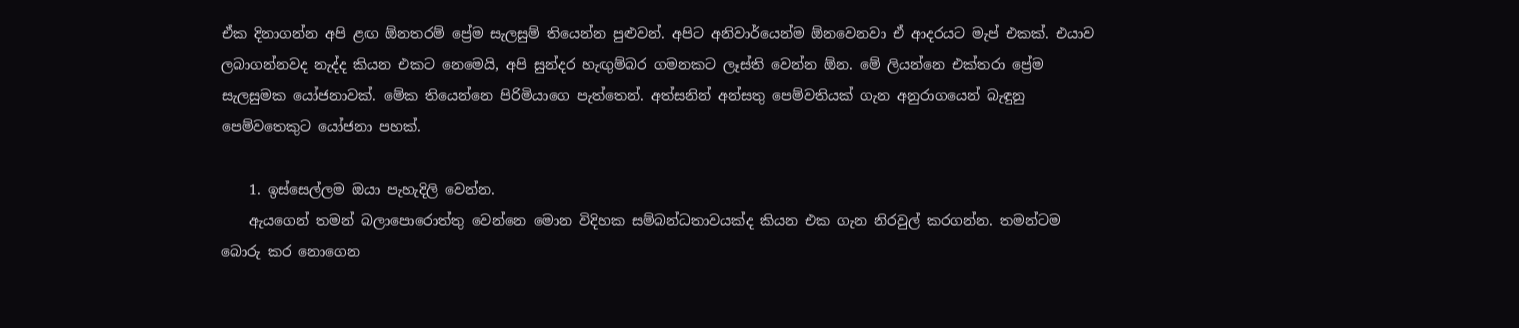ඒක දිනාගන්න අපි ළඟ ඕනතරම් ප්‍රේම සැලසුම් තියෙන්න පුළුවන්. අපිට අනිවාර්යෙන්ම ඕනවෙනවා ඒ ආදරයට මැප් එකක්. එයාව ලබාගන්නවද නැද්ද කියන එකට නෙමෙයි, අපි සුන්දර හැඟුම්බර ගමනකට ලෑස්ති වෙන්න ඕන. මේ ලියන්නෙ එක්තරා ප්‍රේම සැලසුමක යෝජනාවක්. මේක තියෙන්නෙ පිරිමියාගෙ පැත්තෙන්. අත්සනින් අන්සතු පෙම්වතියක් ගැන අනුරාගයෙන් බැඳුනු පෙම්වතෙකුට යෝජනා පහක්.

    1. ඉස්සෙල්ලම ඔයා පැහැදිලි වෙන්න.
    ඇයගෙන් තමන් බලාපොරොත්තු වෙන්නෙ මොන විදිහක සම්බන්ධතාවයක්ද කියන එක ගැන නිරවුල් කරගන්න. තමන්ටම බොරු කර නොගෙන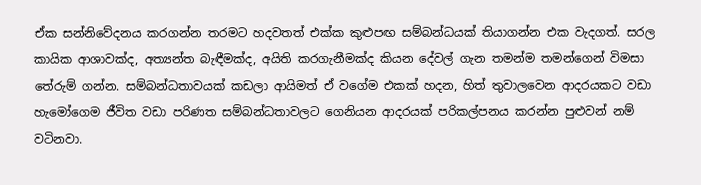ඒක සන්නිවේදනය කරගන්න තරමට හදවතත් එක්ක කුළුපඟ සම්බන්ධයක් තියාගන්න එක වැදගත්. සරල කායික ආශාවක්ද, අත්‍යන්ත බැඳීමක්ද, අයිති කරගැනීමක්ද කියන දේවල් ගැන තමන්ම තමන්ගෙන් විමසා තේරුම් ගන්න. සම්බන්ධතාවයක් කඩලා ආයිමත් ඒ වගේම එකක් හදන, හිත් තුවාලවෙන ආදරයකට වඩා හැමෝගෙම ජීවිත වඩා පරිණත සම්බන්ධතාවලට ගෙනියන ආදරයක් පරිකල්පනය කරන්න පුළුවන් නම් වටිනවා.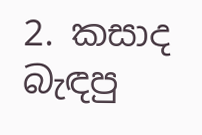2. කසාද බැඳපු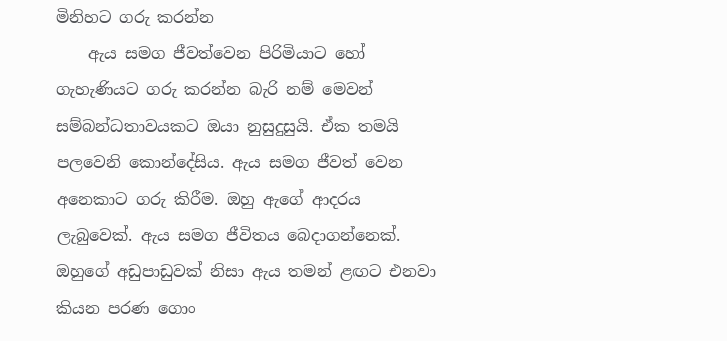මිනිහට ගරු කරන්න
    ඇය සමග ජීවත්වෙන පිරිමියාට හෝ ගැහැණියට ගරු කරන්න බැරි නම් මෙවන් සම්බන්ධතාවයකට ඔයා නුසුදුසුයි. ඒක තමයි පලවෙනි කොන්දේසිය. ඇය සමග ජීවත් වෙන අනෙකාට ගරු කිරීම. ඔහු ඇගේ ආදරය ලැබුවෙක්. ඇය සමග ජීවිතය බෙදාගන්නෙක්. ඔහුගේ අඩුපාඩුවක් නිසා ඇය තමන් ළඟට එනවා කියන පරණ ගොං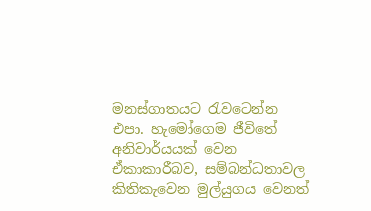මනස්ගාතයට රැවටෙන්න එපා. හැමෝගෙම ජීවිතේ අනිවාර්යයක් වෙන ඒකාකාරීබව, සම්බන්ධතාවල කිතිකැවෙන මුල්යුගය වෙනත්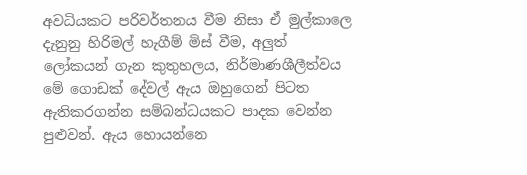අවධියකට පරිවර්තනය වීම නිසා ඒ මුල්කාලෙ දැනුනු හිරිමල් හැගීම් මිස් වීම, අලුත් ලෝකයන් ගැන කුතුහලය, නිර්මාණශීලීත්වය මේ ගොඩක් දේවල් ඇය ඔහුගෙන් පිටත ඇතිකරගන්න සම්බන්ධයකට පාදක වෙන්න පුළුවන්. ඇය හොයන්නෙ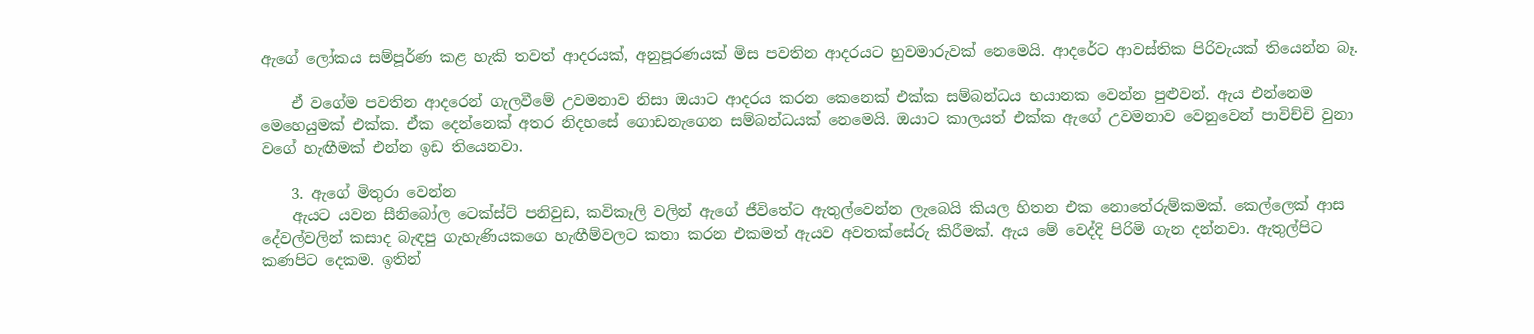ඇගේ ලෝකය සම්පූර්ණ කළ හැකි තවත් ආදරයක්, අනුපූරණයක් මිස පවතින ආදරයට හුවමාරුවක් නෙමෙයි. ආදරේට ආවස්තික පිරිවැයක් තියෙන්න බෑ.

    ඒ වගේම පවතින ආදරෙන් ගැලවීමේ උවමනාව නිසා ඔයාට ආදරය කරන කෙනෙක් එක්ක සම්බන්ධය භයානක වෙන්න පුළුවන්. ඇය එන්නෙම මෙහෙයුමක් එක්ක. ඒක දෙන්නෙක් අතර නිදහසේ ගොඩනැගෙන සම්බන්ධයක් නෙමෙයි. ඔයාට කාලයත් එක්ක ඇගේ උවමනාව වෙනුවෙන් පාවිච්චි වුනා වගේ හැඟීමක් එන්න ඉඩ තියෙනවා.

    3. ඇගේ මිතුරා වෙන්න
    ඇයට යවන සීනිබෝල ටෙක්ස්ට් පනිවුඩ, කවිකෑලි වලින් ඇගේ ජීවිතේට ඇතුල්වෙන්න ලැබෙයි කියල හිතන එක නොතේරුම්කමක්. කෙල්ලෙක් ආස දේවල්වලින් කසාද බැඳපු ගැහැණියකගෙ හැඟීම්වලට කතා කරන එකමත් ඇයව අවතක්සේරු කිරීමක්. ඇය මේ වෙද්දි පිරිමි ගැන දන්නවා. ඇතුල්පිට කණපිට දෙකම. ඉතින්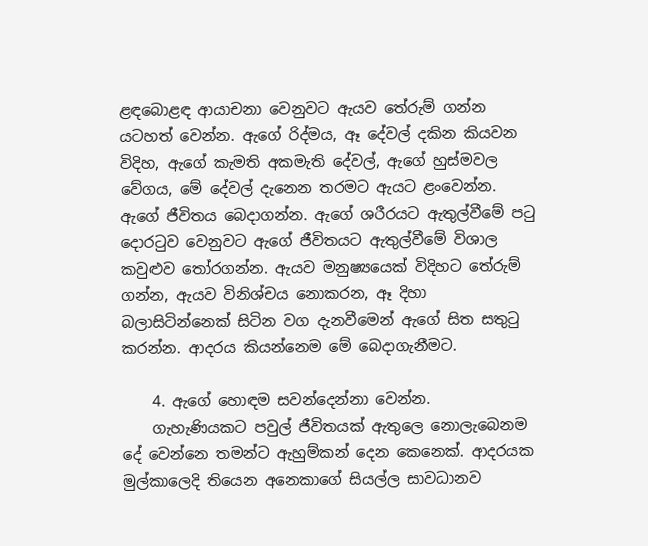ළඳබොළඳ ආයාචනා වෙනුවට ඇයව තේරුම් ගන්න යටහත් වෙන්න. ඇගේ රිද්මය, ඈ දේවල් දකින කියවන විදිහ, ඇගේ කැමති අකමැති දේවල්, ඇගේ හුස්මවල වේගය, මේ දේවල් දැනෙන තරමට ඇයට ළංවෙන්න. ඇගේ ජීවිතය බෙදාගන්න. ඇගේ ශරීරයට ඇතුල්වීමේ පටු දොරටුව වෙනුවට ඇගේ ජීවිතයට ඇතුල්වීමේ විශාල කවුළුව තෝරගන්න. ඇයව මනුෂ්‍යයෙක් විදිහට තේරුම් ගන්න, ඇයව විනිශ්චය නොකරන, ඈ දිහා බලාසිටින්නෙක් සිටින වග දැනවීමෙන් ඇගේ සිත සතුටු කරන්න. ආදරය කියන්නෙම මේ බෙදාගැනීමට.

    4. ඇගේ හොඳම සවන්දෙන්නා වෙන්න.
    ගැහැණියකට පවුල් ජීවිතයක් ඇතුලෙ නොලැබෙනම දේ වෙන්නෙ තමන්ට ඇහුම්කන් දෙන කෙනෙක්. ආදරයක මුල්කාලෙදි තියෙන අනෙකාගේ සියල්ල සාවධානව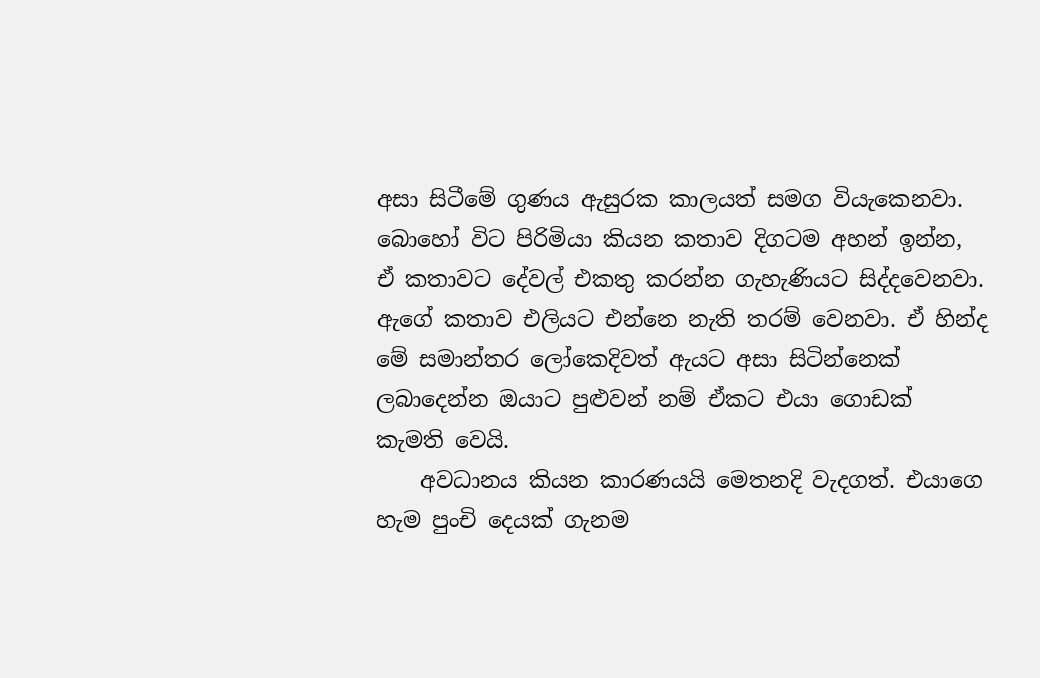අසා සිටීමේ ගුණය ඇසුරක කාලයත් සමග වියැකෙනවා. බොහෝ විට පිරිමියා කියන කතාව දිගටම අහන් ඉන්න, ඒ කතාවට දේවල් එකතු කරන්න ගැහැණියට සිද්දවෙනවා. ඇගේ කතාව එලියට එන්නෙ නැති තරම් වෙනවා. ඒ හින්ද මේ සමාන්තර ලෝකෙදිවත් ඇයට අසා සිටින්නෙක් ලබාදෙන්න ඔයාට පුළුවන් නම් ඒකට එයා ගොඩක් කැමති වෙයි.
    අවධානය කියන කාරණයයි මෙතනදි වැදගත්. එයාගෙ හැම පුංචි දෙයක් ගැනම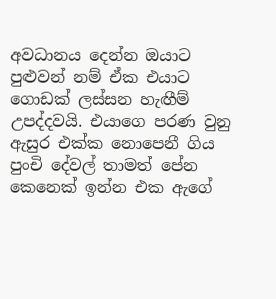අවධානය දෙන්න ඔයාට පුළුවන් නම් ඒක එයාට ගොඩක් ලස්සන හැඟීම් උපද්දවයි. එයාගෙ පරණ වුනු ඇසුර එක්ක නොපෙනී ගිය පුංචි දේවල් තාමත් පේන කෙනෙක් ඉන්න එක ඇගේ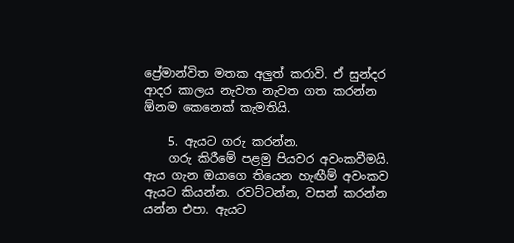ප්‍රේමාන්විත මතක අලුත් කරාවි. ඒ සුන්දර ආදර කාලය නැවත නැවත ගත කරන්න ඕනම කෙනෙක් කැමතියි.

    5. ඇයට ගරු කරන්න.
    ගරු කිරීමේ පළමු පියවර අවංකවීමයි. ඇය ගැන ඔයාගෙ තියෙන හැඟීම් අවංකව ඇයට කියන්න. රවට්ටන්න, වසන් කරන්න යන්න එපා. ඇයට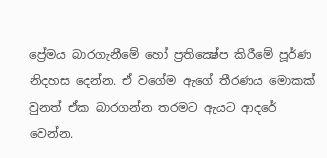ප්‍රේමය බාරගැනීමේ හෝ ප්‍රතික්‍ෂේප කිරීමේ පූර්ණ නිදහස දෙන්න. ඒ වගේම ඇගේ තීරණය මොකක් වුනත් ඒක බාරගන්න තරමට ඇයට ආදරේ වෙන්න.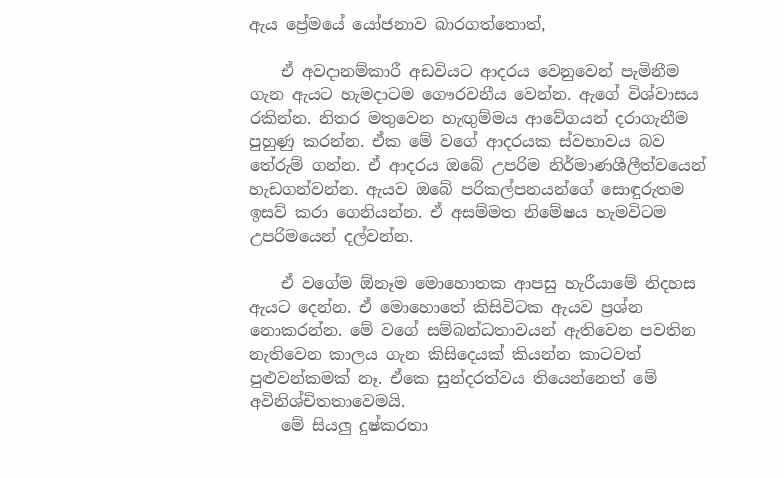ඇය ප්‍රේමයේ යෝජනාව බාරගත්තොත්,

    ඒ අවදානම්කාරී අඩවියට ආදරය වෙනුවෙන් පැමිනීම ගැන ඇයට හැමදාටම ගෞරවනීය වෙන්න. ඇගේ විශ්වාසය රකින්න. නිතර මතුවෙන හැඟුම්මය ආවේගයන් දරාගැනීම පුහුණු කරන්න. ඒක මේ වගේ ආදරයක ස්වභාවය බව තේරුම් ගන්න. ඒ ආදරය ඔබේ උපරිම නිර්මාණශීලීත්වයෙන් හැඩගන්වන්න. ඇයව ඔබේ පරිකල්පනයන්ගේ සොඳුරුතම ඉසව් කරා ගෙනියන්න. ඒ අසම්මත නිමේෂය හැමවිටම උපරිමයෙන් දල්වන්න.

    ඒ වගේම ඕනෑම මොහොතක ආපසු හැරීයාමේ නිදහස ඇයට දෙන්න. ඒ මොහොතේ කිසිවිටක ඇයව ප්‍රශ්න නොකරන්න. මේ වගේ සම්බන්ධතාවයන් ඇතිවෙන පවතින නැතිවෙන කාලය ගැන කිසිදෙයක් කියන්න කාටවත් පුළුවන්කමක් නෑ. ඒකෙ සුන්දරත්වය තියෙන්නෙත් මේ අවිනිශ්චිතතාවෙමයි.
    මේ සියලු දුෂ්කරතා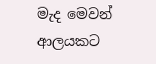මැද මෙවන් ආලයකට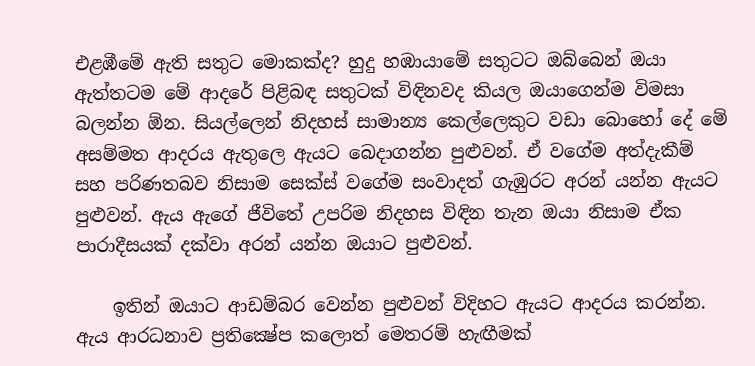එළඹීමේ ඇති සතුට මොකක්ද? හුදු හඹායාමේ සතුටට ඔබ්බෙන් ඔයා ඇත්තටම මේ ආදරේ පිළිබඳ සතුටක් විඳිනවද කියල ඔයාගෙන්ම විමසා බලන්න ඕන. සියල්ලෙන් නිදහස් සාමාන්‍ය කෙල්ලෙකුට වඩා බොහෝ දේ මේ අසම්මත ආදරය ඇතුලෙ ඇයට බෙදාගන්න පුළුවන්. ඒ වගේම අත්දැකීම් සහ පරිණතබව නිසාම සෙක්ස් වගේම සංවාදත් ගැඹුරට අරන් යන්න ඇයට පුළුවන්. ඇය ඇගේ ජීවිතේ උපරිම නිදහස විඳින තැන ඔයා නිසාම ඒක පාරාදීසයක් දක්වා අරන් යන්න ඔයාට පුළුවන්.

    ඉතින් ඔයාට ආඩම්බර වෙන්න පුළුවන් විදිහට ඇයට ආදරය කරන්න. ඇය ආරධනාව ප්‍රතික්‍ෂේප කලොත් මෙතරම් හැඟීමක්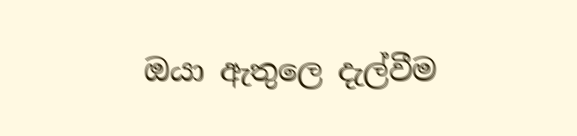ඔයා ඇතුලෙ දැල්වීම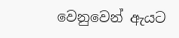වෙනුවෙන් ඇයට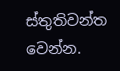ස්තුතිවන්ත වෙන්න.